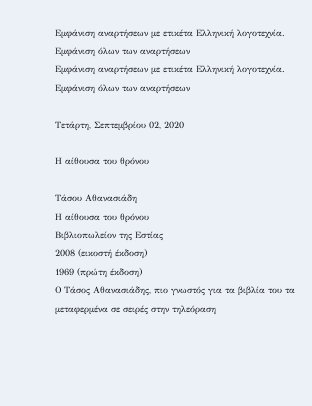Εμφάνιση αναρτήσεων με ετικέτα Ελληνική λογοτεχνία. Εμφάνιση όλων των αναρτήσεων
Εμφάνιση αναρτήσεων με ετικέτα Ελληνική λογοτεχνία. Εμφάνιση όλων των αναρτήσεων

Τετάρτη, Σεπτεμβρίου 02, 2020

Η αίθουσα του θρόνου

Τάσου Αθανασιάδη
Η αίθουσα του θρόνου
Βιβλιοπωλείον της Εστίας
2008 (εικοστή έκδοση)
1969 (πρώτη έκδοση)
Ο Τάσος Αθανασιάδης, πιο γνωστός για τα βιβλία του τα μεταφερμένα σε σειρές στην τηλεόραση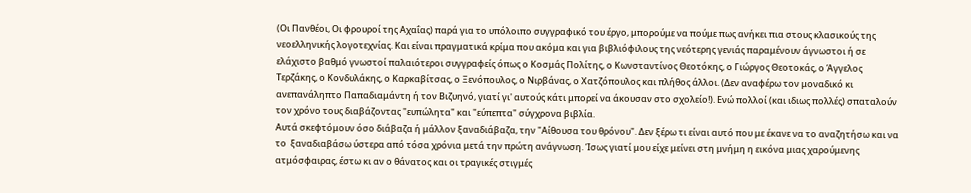(Οι Πανθέοι, Οι φρουροί της Αχαΐας) παρά για το υπόλοιπο συγγραφικό του έργο, μπορούμε να πούμε πως ανήκει πια στους κλασικούς της νεοελληνικής λογοτεχνίας. Και είναι πραγματικά κρίμα που ακόμα και για βιβλιόφιλους της νεότερης γενιάς παραμένουν άγνωστοι ή σε ελάχιστο βαθμό γνωστοί παλαιότεροι συγγραφείς όπως ο Κοσμάς Πολίτης, ο Κωνσταντίνος Θεοτόκης, ο Γιώργος Θεοτοκάς, ο Άγγελος Τερζάκης, ο Κονδυλάκης, ο Καρκαβίτσας, ο Ξενόπουλος, ο Νιρβάνας, ο Χατζόπουλος και πλήθος άλλοι. (Δεν αναφέρω τον μοναδικό κι ανεπανάληπτο Παπαδιαμάντη ή τον Βιζυηνό, γιατί γι' αυτούς κάτι μπορεί να άκουσαν στο σχολείο!). Ενώ πολλοί (και ιδιως πολλές) σπαταλούν τον χρόνο τους διαβάζοντας "ευπώλητα" και "εύπεπτα" σύγχρονα βιβλία.
Αυτά σκεφτόμουν όσο διάβαζα ή μάλλον ξαναδιάβαζα, την "Αίθουσα του θρόνου". Δεν ξέρω τι είναι αυτό που με έκανε να το αναζητήσω και να το  ξαναδιαβάσω ύστερα από τόσα χρόνια μετά την πρώτη ανάγνωση. Ίσως γιατί μου είχε μείνει στη μνήμη η εικόνα μιας χαρούμενης ατμόσφαιρας, έστω κι αν ο θάνατος και οι τραγικές στιγμές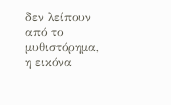δεν λείπουν από το μυθιστόρημα, η εικόνα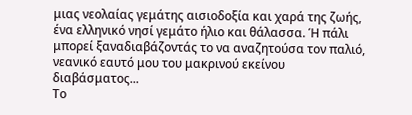μιας νεολαίας γεμάτης αισιοδοξία και χαρά της ζωής, ένα ελληνικό νησί γεμάτο ήλιο και θάλασσα. Ή πάλι μπορεί ξαναδιαβάζοντάς το να αναζητούσα τον παλιό, νεανικό εαυτό μου του μακρινού εκείνου διαβάσματος...
Το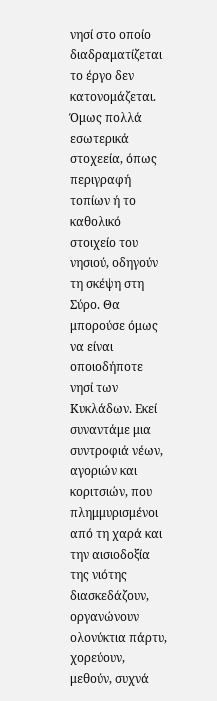νησί στο οποίο διαδραματίζεται το έργο δεν κατονομάζεται. Όμως πολλά εσωτερικά στοχεεία, όπως περιγραφή τοπίων ή το καθολικό στοιχείο του νησιού, οδηγούν τη σκέψη στη Σύρο. Θα μπορούσε όμως να είναι οποιοδήποτε νησί των Κυκλάδων. Εκεί συναντάμε μια συντροφιά νέων, αγοριών και κοριτσιών, που πλημμυρισμένοι από τη χαρά και την αισιοδοξία της νιότης διασκεδάζουν, οργανώνουν ολονύκτια πάρτυ, χορεύουν, μεθούν, συχνά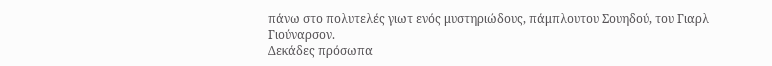πάνω στο πολυτελές γιωτ ενός μυστηριώδους, πάμπλουτου Σουηδού, του Γιαρλ Γιούναρσον.
Δεκάδες πρόσωπα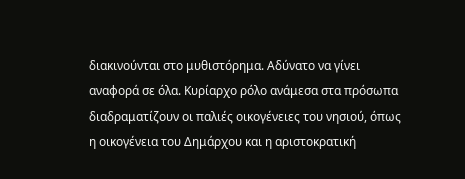διακινούνται στο μυθιστόρημα. Αδύνατο να γίνει αναφορά σε όλα. Κυρίαρχο ρόλο ανάμεσα στα πρόσωπα διαδραματίζουν οι παλιές οικογένειες του νησιού, όπως η οικογένεια του Δημάρχου και η αριστοκρατική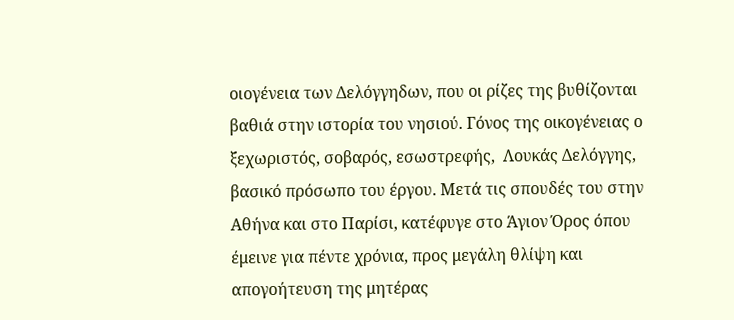οιογένεια των Δελόγγηδων, που οι ρίζες της βυθίζονται βαθιά στην ιστορία του νησιού. Γόνος της οικογένειας ο ξεχωριστός, σοβαρός, εσωστρεφής,  Λουκάς Δελόγγης, βασικό πρόσωπο του έργου. Μετά τις σπουδές του στην Αθήνα και στο Παρίσι, κατέφυγε στο Άγιον Όρος όπου έμεινε για πέντε χρόνια, προς μεγάλη θλίψη και απογοήτευση της μητέρας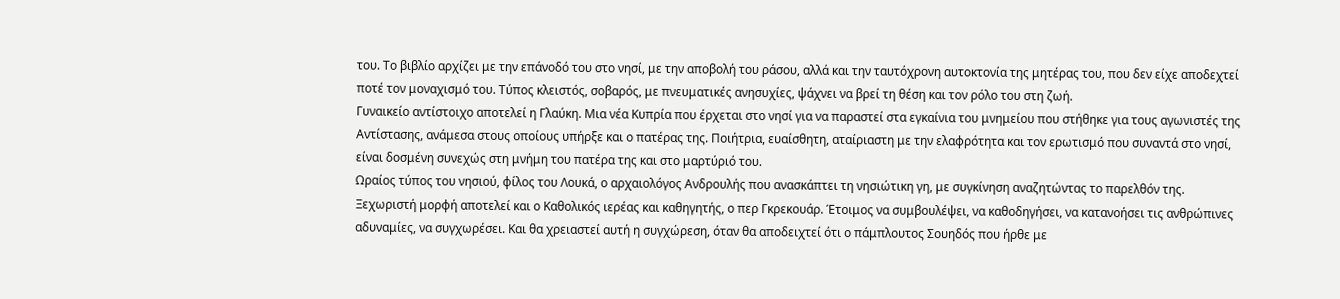του. Το βιβλίο αρχίζει με την επάνοδό του στο νησί, με την αποβολή του ράσου, αλλά και την ταυτόχρονη αυτοκτονία της μητέρας του, που δεν είχε αποδεχτεί ποτέ τον μοναχισμό του. Τύπος κλειστός, σοβαρός, με πνευματικές ανησυχίες, ψάχνει να βρεί τη θέση και τον ρόλο του στη ζωή.
Γυναικείο αντίστοιχο αποτελεί η Γλαύκη. Μια νέα Κυπρία που έρχεται στο νησί για να παραστεί στα εγκαίνια του μνημείου που στήθηκε για τους αγωνιστές της Αντίστασης, ανάμεσα στους οποίους υπήρξε και ο πατέρας της. Ποιήτρια, ευαίσθητη, αταίριαστη με την ελαφρότητα και τον ερωτισμό που συναντά στο νησί, είναι δοσμένη συνεχώς στη μνήμη του πατέρα της και στο μαρτύριό του.
Ωραίος τύπος του νησιού, φίλος του Λουκά, ο αρχαιολόγος Ανδρουλής που ανασκάπτει τη νησιώτικη γη, με συγκίνηση αναζητώντας το παρελθόν της.
Ξεχωριστή μορφή αποτελεί και ο Καθολικός ιερέας και καθηγητής, ο περ Γκρεκουάρ. Έτοιμος να συμβουλέψει, να καθοδηγήσει, να κατανοήσει τις ανθρώπινες αδυναμίες, να συγχωρέσει. Και θα χρειαστεί αυτή η συγχώρεση, όταν θα αποδειχτεί ότι ο πάμπλουτος Σουηδός που ήρθε με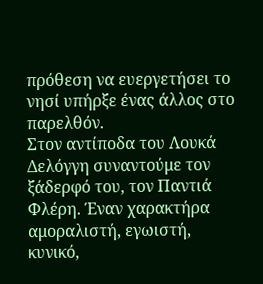πρόθεση να ευεργετήσει το νησί υπήρξε ένας άλλος στο παρελθόν.
Στον αντίποδα του Λουκά Δελόγγη συναντούμε τον ξάδερφό του, τον Παντιά Φλέρη. Έναν χαρακτήρα αμοραλιστή, εγωιστή, κυνικό,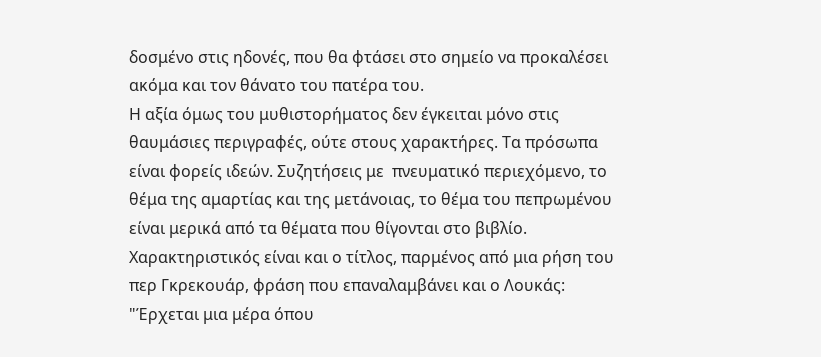δοσμένο στις ηδονές, που θα φτάσει στο σημείο να προκαλέσει ακόμα και τον θάνατο του πατέρα του.
Η αξία όμως του μυθιστορήματος δεν έγκειται μόνο στις θαυμάσιες περιγραφές, ούτε στους χαρακτήρες. Τα πρόσωπα είναι φορείς ιδεών. Συζητήσεις με  πνευματικό περιεχόμενο, το θέμα της αμαρτίας και της μετάνοιας, το θέμα του πεπρωμένου είναι μερικά από τα θέματα που θίγονται στο βιβλίο. Χαρακτηριστικός είναι και ο τίτλος, παρμένος από μια ρήση του περ Γκρεκουάρ, φράση που επαναλαμβάνει και ο Λουκάς: "Έρχεται μια μέρα όπου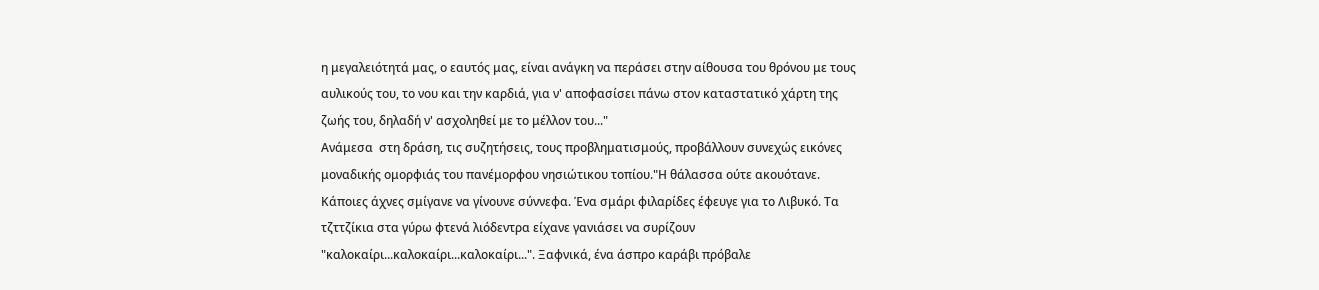η μεγαλειότητά μας, ο εαυτός μας, είναι ανάγκη να περάσει στην αίθουσα του θρόνου με τους αυλικούς του, το νου και την καρδιά, για ν' αποφασίσει πάνω στον καταστατικό χάρτη της ζωής του, δηλαδή ν' ασχοληθεί με το μέλλον του..."
Ανάμεσα  στη δράση, τις συζητήσεις, τους προβληματισμούς, προβάλλουν συνεχώς εικόνες μοναδικής ομορφιάς του πανέμορφου νησιώτικου τοπίου."Η θάλασσα ούτε ακουότανε. Κάποιες άχνες σμίγανε να γίνουνε σύννεφα. Ένα σμάρι φιλαρίδες έφευγε για το Λιβυκό. Τα τζττζίκια στα γύρω φτενά λιόδεντρα είχανε γανιάσει να συρίζουν "καλοκαίρι...καλοκαίρι...καλοκαίρι...". Ξαφνικά, ένα άσπρο καράβι πρόβαλε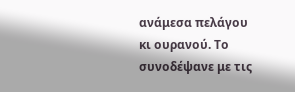ανάμεσα πελάγου κι ουρανού. Το συνοδέψανε με τις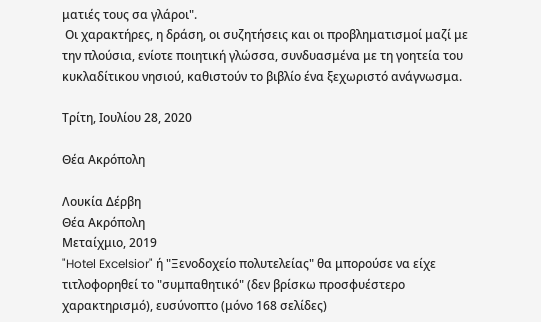ματιές τους σα γλάροι".
 Οι χαρακτήρες, η δράση, οι συζητήσεις και οι προβληματισμοί μαζί με την πλούσια, ενίοτε ποιητική γλώσσα, συνδυασμένα με τη γοητεία του κυκλαδίτικου νησιού, καθιστούν το βιβλίο ένα ξεχωριστό ανάγνωσμα.

Τρίτη, Ιουλίου 28, 2020

Θέα Ακρόπολη

Λουκία Δέρβη
Θέα Ακρόπολη
Μεταίχμιο, 2019
"Hotel Excelsior" ή "Ξενοδοχείο πολυτελείας" θα μπορούσε να είχε τιτλοφορηθεί το "συμπαθητικό" (δεν βρίσκω προσφυέστερο χαρακτηρισμό), ευσύνοπτο (μόνο 168 σελίδες)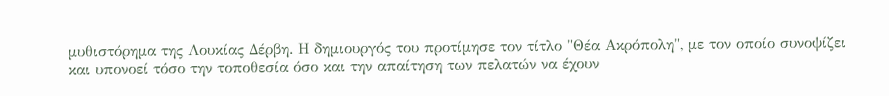μυθιστόρημα της Λουκίας Δέρβη. Η δημιουργός του προτίμησε τον τίτλο "Θέα Ακρόπολη", με τον οποίο συνοψίζει και υπονοεί τόσο την τοποθεσία όσο και την απαίτηση των πελατών να έχουν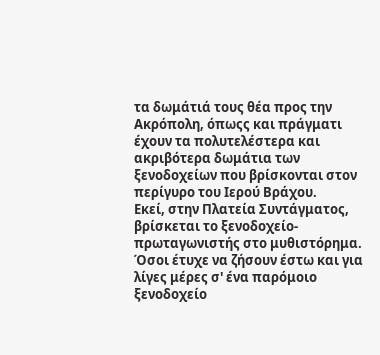τα δωμάτιά τους θέα προς την Ακρόπολη, όπωςς και πράγματι έχουν τα πολυτελέστερα και ακριβότερα δωμάτια των ξενοδοχείων που βρίσκονται στον περίγυρο του Ιερού Βράχου.
Εκεί, στην Πλατεία Συντάγματος, βρίσκεται το ξενοδοχείο-πρωταγωνιστής στο μυθιστόρημα. Όσοι έτυχε να ζήσουν έστω και για λίγες μέρες σ' ένα παρόμοιο ξενοδοχείο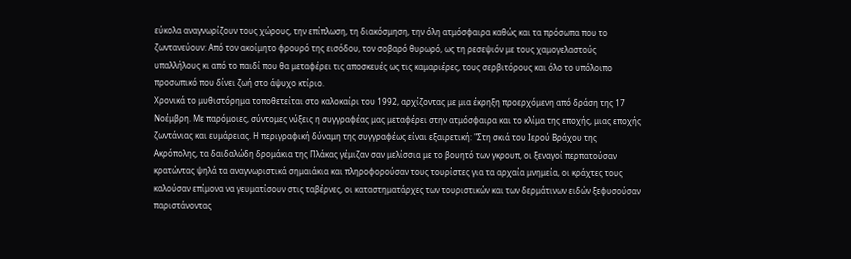εύκολα αναγνωρίζουν τους χώρους, την επίπλωση, τη διακόσμηση, την όλη ατμόσφαιρα καθώς και τα πρόσωπα που το ζωντανεύουν: Από τον ακοίμητο φρουρό της εισόδου, τον σοβαρό θυρωρό, ως τη ρεσεψιόν με τους χαμογελαστούς υπαλλήλους κι από το παιδί που θα μεταφέρει τις αποσκευές ως τις καμαριέρες, τους σερβιτόρους και όλο το υπόλοιπο προσωπικό που δίνει ζωή στο άψυχο κτίριο.
Χρονικά το μυθιστόρημα τοποθετείται στο καλοκαίρι του 1992, αρχίζοντας με μια έκρηξη προερχόμενη από δράση της 17 Νοέμβρη. Με παρόμοιες, σύντομες νύξεις η συγγραφέας μας μεταφέρει στην ατμόσφαιρα και το κλίμα της εποχής, μιας εποχής ζωντάνιας και ευμάρειας. Η περιγραφική δύναμη της συγγραφέως είναι εξαιρετική: "Στη σκιά του Ιερού Βράχου της Ακρόπολης, τα δαιδαλώδη δρομάκια της Πλάκας γέμιζαν σαν μελίσσια με το βουητό των γκρουπ, οι ξεναγοί περπατούσαν κρατώντας ψηλά τα αναγνωριστικά σημαιάκια και πληροφορούσαν τους τουρίστες για τα αρχαία μνημεία, οι κράχτες τους καλούσαν επίμονα να γευματίσουν στις ταβέρνες, οι καταστηματάρχες των τουριστικών και των δερμάτινων ειδών ξεφυσούσαν παριστάνοντας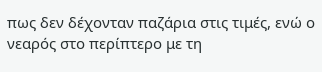πως δεν δέχονταν παζάρια στις τιμές, ενώ ο νεαρός στο περίπτερο με τη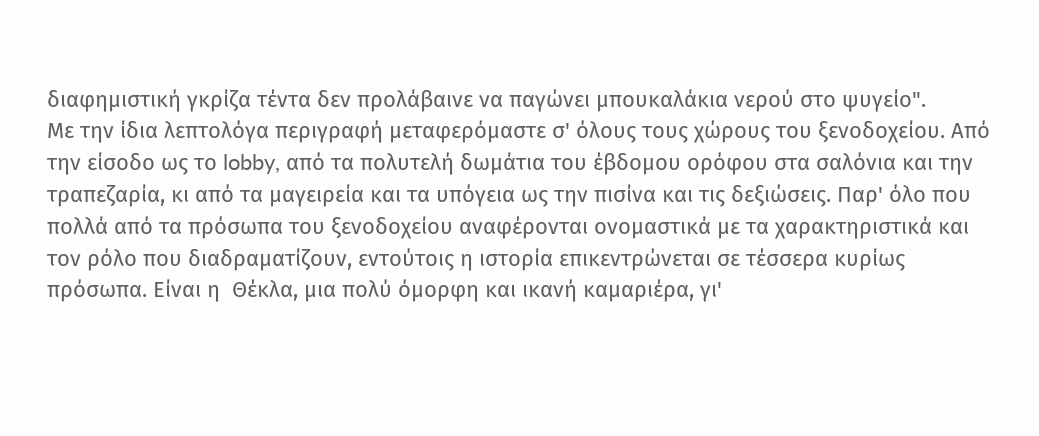διαφημιστική γκρίζα τέντα δεν προλάβαινε να παγώνει μπουκαλάκια νερού στο ψυγείο".
Με την ίδια λεπτολόγα περιγραφή μεταφερόμαστε σ' όλους τους χώρους του ξενοδοχείου. Από την είσοδο ως το lobby, από τα πολυτελή δωμάτια του έβδομου ορόφου στα σαλόνια και την τραπεζαρία, κι από τα μαγειρεία και τα υπόγεια ως την πισίνα και τις δεξιώσεις. Παρ' όλο που πολλά από τα πρόσωπα του ξενοδοχείου αναφέρονται ονομαστικά με τα χαρακτηριστικά και τον ρόλο που διαδραματίζουν, εντούτοις η ιστορία επικεντρώνεται σε τέσσερα κυρίως πρόσωπα. Είναι η  Θέκλα, μια πολύ όμορφη και ικανή καμαριέρα, γι'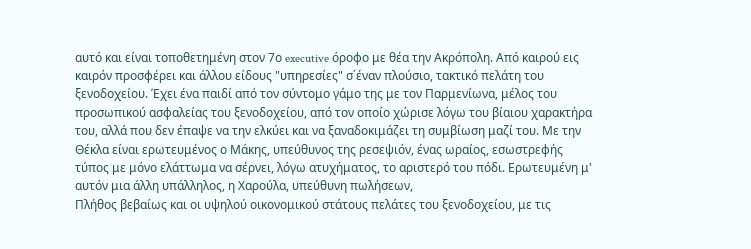αυτό και είναι τοποθετημένη στον 7ο executive όροφο με θέα την Ακρόπολη. Από καιρού εις καιρόν προσφέρει και άλλου είδους "υπηρεσίες" σ΄έναν πλούσιο, τακτικό πελάτη του ξενοδοχείου. Έχει ένα παιδί από τον σύντομο γάμο της με τον Παρμενίωνα, μέλος του προσωπικού ασφαλείας του ξενοδοχείου, από τον οποίο χώρισε λόγω του βίαιου χαρακτήρα του, αλλά που δεν έπαψε να την ελκύει και να ξαναδοκιμάζει τη συμβίωση μαζί του. Με την Θέκλα είναι ερωτευμένος ο Μάκης, υπεύθυνος της ρεσεψιόν, ένας ωραίος, εσωστρεφής τύπος με μόνο ελάττωμα να σέρνει, λόγω ατυχήματος, το αριστερό του πόδι. Ερωτευμένη μ' αυτόν μια άλλη υπάλληλος, η Χαρούλα, υπεύθυνη πωλήσεων,
Πλήθος βεβαίως και οι υψηλού οικονομικού στάτους πελάτες του ξενοδοχείου, με τις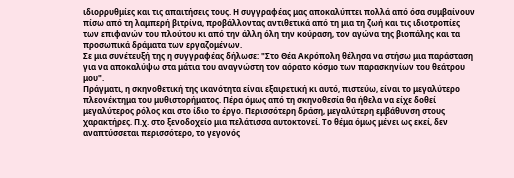ιδιορρυθμίες και τις απαιτήσεις τους. Η συγγραφέας μας αποκαλύπτει πολλά από όσα συμβαίνουν πίσω από τη λαμπερή βιτρίνα, προβάλλοντας αντιθετικά από τη μια τη ζωή και τις ιδιοτροπίες των επιφανών του πλούτου κι από την άλλη όλη την κούραση, τον αγώνα της βιοπάλης και τα προσωπικά δράματα των εργαζομένων.
Σε μια συνέτευξή της η συγγραφέας δήλωσε: "Στο Θέα Ακρόπολη θέλησα να στήσω μια παράσταση για να αποκαλύψω στα μάτια του αναγνώστη τον αόρατο κόσμο των παρασκηνίων του θεάτρου μου".
Πράγματι, η σκηνοθετική της ικανότητα είναι εξαιρετική κι αυτό, πιστεύω, είναι το μεγαλύτερο πλεονέκτημα του μυθιστορήματος. Πέρα όμως από τη σκηνοθεσία θα ήθελα να είχε δοθεί μεγαλύτερος ρόλος και στο ίδιο το έργο. Περισσότερη δράση, μεγαλύτερη εμβάθυνση στους χαρακτήρες. Π.χ. στο ξενοδοχείο μια πελάτισσα αυτοκτονεί. Το θέμα όμως μένει ως εκεί, δεν αναπτύσσεται περισσότερο, το γεγονός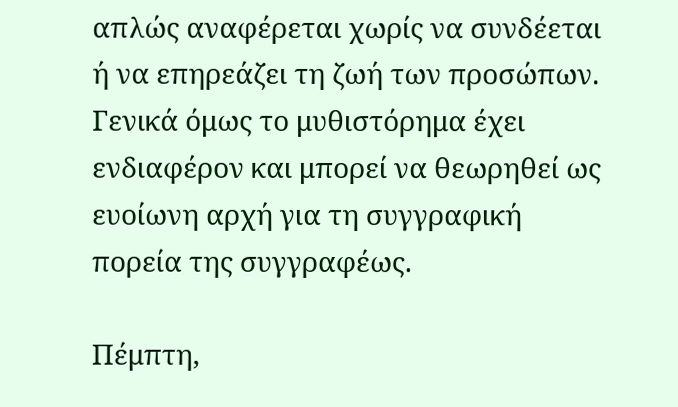απλώς αναφέρεται χωρίς να συνδέεται ή να επηρεάζει τη ζωή των προσώπων.
Γενικά όμως το μυθιστόρημα έχει ενδιαφέρον και μπορεί να θεωρηθεί ως ευοίωνη αρχή για τη συγγραφική πορεία της συγγραφέως.

Πέμπτη,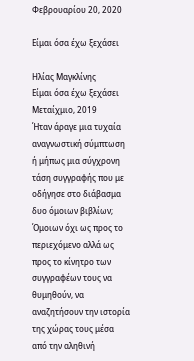Φεβρουαρίου 20, 2020

Είμαι όσα έχω ξεχάσει

Ηλίας Μαγκλίνης
Είμαι όσα έχω ξεχάσει
Μεταίχμιο, 2019
Ήταν άραγε μια τυχαία αναγνωστική σύμπτωση ή μήπως μια σύγχρονη τάση συγγραφής που με οδήγησε στο διάβασμα δυο όμοιων βιβλίων; Όμοιων όχι ως προς το περιεχόμενο αλλά ως προς το κίνητρο των συγγραφέων τους να θυμηθούν, να αναζητήσουν την ιστορία της χώρας τους μέσα από την αληθινή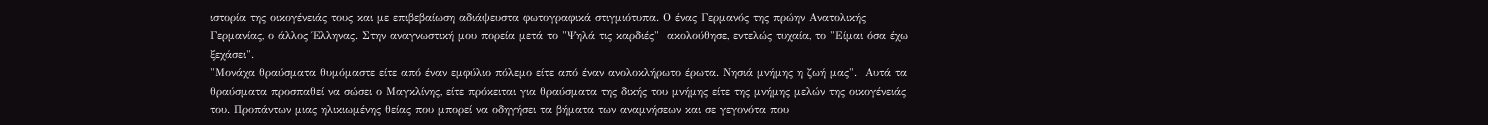ιστορία της οικογένειάς τους και με επιβεβαίωση αδιάψευστα φωτογραφικά στιγμιότυπα. Ο ένας Γερμανός της πρώην Ανατολικής Γερμανίας, ο άλλος Έλληνας. Στην αναγνωστική μου πορεία μετά το "Ψηλά τις καρδιές"  ακολούθησε, εντελώς τυχαία, το "Είμαι όσα έχω ξεχάσει".
"Μονάχα θραύσματα θυμόμαστε είτε από έναν εμφύλιο πόλεμο είτε από έναν ανολοκλήρωτο έρωτα. Νησιά μνήμης η ζωή μας".  Αυτά τα θραύσματα προσπαθεί να σώσει ο Μαγκλίνης, είτε πρόκειται για θραύσματα της δικής του μνήμης είτε της μνήμης μελών της οικογένειάς του. Προπάντων μιας ηλικιωμένης θείας που μπορεί να οδηγήσει τα βήματα των αναμνήσεων και σε γεγονότα που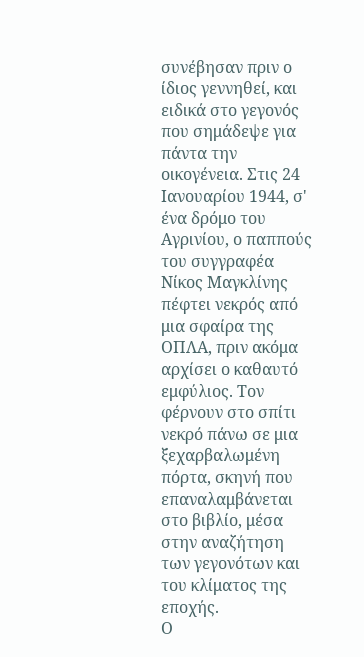συνέβησαν πριν ο ίδιος γεννηθεί, και ειδικά στο γεγονός που σημάδεψε για πάντα την οικογένεια. Στις 24 Ιανουαρίου 1944, σ' ένα δρόμο του Αγρινίου, ο παππούς του συγγραφέα Νίκος Μαγκλίνης πέφτει νεκρός από μια σφαίρα της ΟΠΛΑ, πριν ακόμα αρχίσει ο καθαυτό εμφύλιος. Τον φέρνουν στο σπίτι νεκρό πάνω σε μια ξεχαρβαλωμένη πόρτα, σκηνή που επαναλαμβάνεται στο βιβλίο, μέσα στην αναζήτηση των γεγονότων και του κλίματος της εποχής.
Ο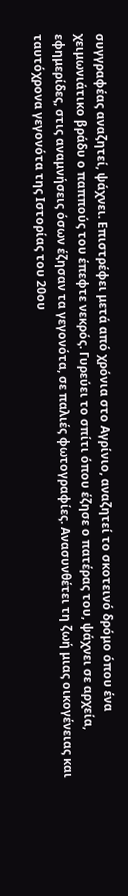συγγραφέας αναζητεί, ψάχνει. Επιστρέφει μετά από χρόνια στο Αγρίνιο, αναζητεί το σκοτεινό δρόμο όπου ένα χειμωνιάτικο βράδυ ο παππούς του έπεφτε νεκρός. Γυρεύει το σπίτι όπου έζησε ο πατέρας του, ψάχνει σε αρχεία, εφημερίδες, στις αναμνήσεις όσων έζησαν τα γεγονότα, σε παλιές φωτογραφίες. Ανασυνθέτει τη ζωή μιας οικογένειας και ταυτόχρονα γεγονότα της Ιστορίας του 20ου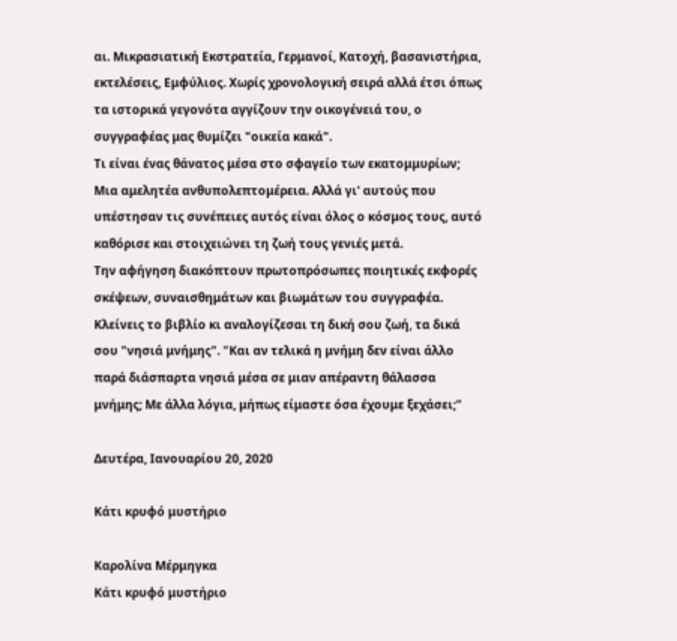αι. Μικρασιατική Εκστρατεία, Γερμανοί, Κατοχή, βασανιστήρια, εκτελέσεις, Εμφύλιος. Χωρίς χρονολογική σειρά αλλά έτσι όπως τα ιστορικά γεγονότα αγγίζουν την οικογένειά του, ο συγγραφέας μας θυμίζει "οικεία κακά".
Τι είναι ένας θάνατος μέσα στο σφαγείο των εκατομμυρίων; Μια αμελητέα ανθυπολεπτομέρεια. Αλλά γι' αυτούς που υπέστησαν τις συνέπειες αυτός είναι όλος ο κόσμος τους, αυτό καθόρισε και στοιχειώνει τη ζωή τους γενιές μετά.
Την αφήγηση διακόπτουν πρωτοπρόσωπες ποιητικές εκφορές σκέψεων, συναισθημάτων και βιωμάτων του συγγραφέα. Κλείνεις το βιβλίο κι αναλογίζεσαι τη δική σου ζωή, τα δικά σου "νησιά μνήμης". "Και αν τελικά η μνήμη δεν είναι άλλο παρά διάσπαρτα νησιά μέσα σε μιαν απέραντη θάλασσα μνήμης; Με άλλα λόγια, μήπως είμαστε όσα έχουμε ξεχάσει;"

Δευτέρα, Ιανουαρίου 20, 2020

Κάτι κρυφό μυστήριο

Καρολίνα Μέρμηγκα
Κάτι κρυφό μυστήριο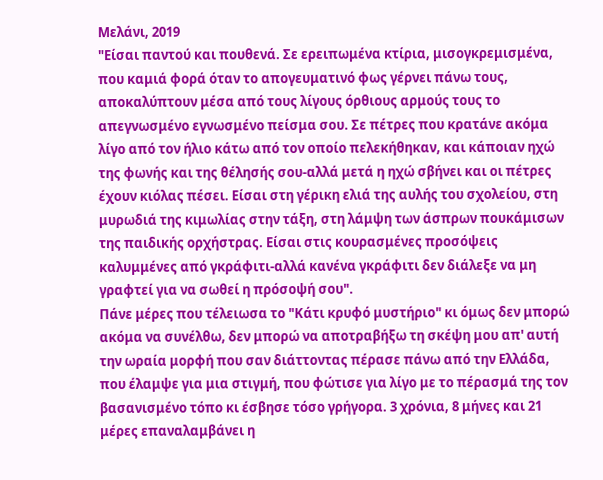Μελάνι, 2019
"Είσαι παντού και πουθενά. Σε ερειπωμένα κτίρια, μισογκρεμισμένα, που καμιά φορά όταν το απογευματινό φως γέρνει πάνω τους, αποκαλύπτουν μέσα από τους λίγους όρθιους αρμούς τους το απεγνωσμένο εγνωσμένο πείσμα σου. Σε πέτρες που κρατάνε ακόμα λίγο από τον ήλιο κάτω από τον οποίο πελεκήθηκαν, και κάποιαν ηχώ της φωνής και της θέλησής σου-αλλά μετά η ηχώ σβήνει και οι πέτρες έχουν κιόλας πέσει. Είσαι στη γέρικη ελιά της αυλής του σχολείου, στη μυρωδιά της κιμωλίας στην τάξη, στη λάμψη των άσπρων πουκάμισων της παιδικής ορχήστρας. Είσαι στις κουρασμένες προσόψεις καλυμμένες από γκράφιτι-αλλά κανένα γκράφιτι δεν διάλεξε να μη γραφτεί για να σωθεί η πρόσοψή σου".
Πάνε μέρες που τέλειωσα το "Κάτι κρυφό μυστήριο" κι όμως δεν μπορώ ακόμα να συνέλθω, δεν μπορώ να αποτραβήξω τη σκέψη μου απ' αυτή την ωραία μορφή που σαν διάττοντας πέρασε πάνω από την Ελλάδα, που έλαμψε για μια στιγμή, που φώτισε για λίγο με το πέρασμά της τον βασανισμένο τόπο κι έσβησε τόσο γρήγορα. 3 χρόνια, 8 μήνες και 21 μέρες επαναλαμβάνει η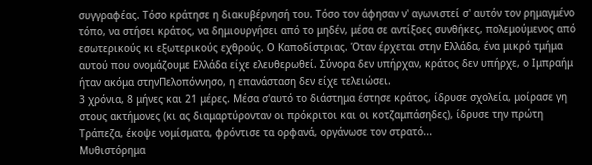συγγραφέας. Τόσο κράτησε η διακυβέρνησή του. Τόσο τον άφησαν ν' αγωνιστεί σ' αυτόν τον ρημαγμένο τόπο, να στήσει κράτος, να δημιουργήσει από το μηδέν, μέσα σε αντίξοες συνθήκες, πολεμούμενος από εσωτερικούς κι εξωτερικούς εχθρούς. Ο Καποδίστριας. Όταν έρχεται στην Ελλάδα, ένα μικρό τμήμα αυτού που ονομάζουμε Ελλάδα είχε ελευθερωθεί. Σύνορα δεν υπήρχαν, κράτος δεν υπήρχε, ο Ιμπραήμ ήταν ακόμα στηνΠελοπόννησο, η επανάσταση δεν είχε τελειώσει.
3 χρόνια, 8 μήνες και 21 μέρες. Μέσα σ'αυτό το διάστημα έστησε κράτος, ίδρυσε σχολεία, μοίρασε γη στους ακτήμονες (κι ας διαμαρτύρονταν οι πρόκριτοι και οι κοτζαμπάσηδες), ίδρυσε την πρώτη Τράπεζα, έκοψε νομίσματα, φρόντισε τα ορφανά, οργάνωσε τον στρατό...
Μυθιστόρημα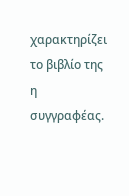χαρακτηρίζει το βιβλίο της η συγγραφέας.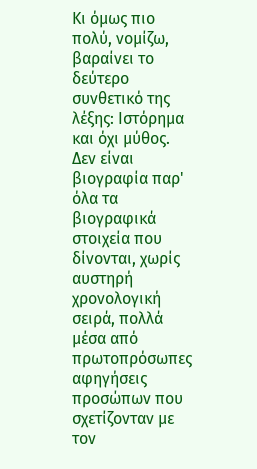Κι όμως πιο πολύ, νομίζω, βαραίνει το δεύτερο συνθετικό της λέξης: Ιστόρημα και όχι μύθος. Δεν είναι βιογραφία παρ' όλα τα βιογραφικά στοιχεία που δίνονται, χωρίς αυστηρή χρονολογική σειρά, πολλά μέσα από πρωτοπρόσωπες αφηγήσεις προσώπων που σχετίζονταν με τον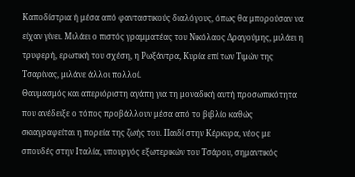Καποδίστρια ή μέσα από φανταστικούς διαλόγους, όπως θα μπορούσαν να είχαν γίνει. Μιλάει ο πιστός γραμματέας του Νικόλαος Δραγούμης, μιλάει η τρυφερή, ερωτική του σχέση, η Ρωξάντρα, Κυρία επί των Τιμών της Τσαρίνας, μιλάνε άλλοι πολλοί.
Θαυμασμός και απεριόριστη αγάπη για τη μοναδική αυτή προσωπικότητα που ανέδειξε ο τόπος προβάλλουν μέσα από το βιβλίο καθώς σκιαγραφείται η πορεία της ζωής του. Παιδί στην Κέρκυρα, νέος με σπουδές στην Ιταλία, υπουργός εξωτερικών του Τσάρου, σημαντικός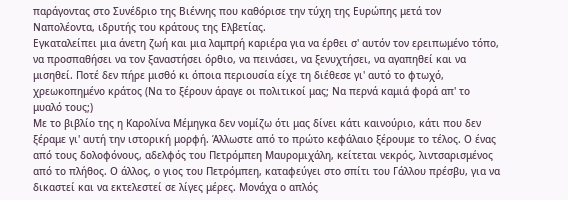παράγοντας στο Συνέδριο της Βιέννης που καθόρισε την τύχη της Ευρώπης μετά τον Ναπολέοντα, ιδρυτής του κράτους της Ελβετίας.
Εγκαταλείπει μια άνετη ζωή και μια λαμπρή καριέρα για να έρθει σ' αυτόν τον ερειπωμένο τόπο, να προσπαθήσει να τον ξαναστήσει όρθιο, να πεινάσει, να ξενυχτήσει, να αγαπηθεί και να μισηθεί. Ποτέ δεν πήρε μισθό κι όποια περιουσία είχε τη διέθεσε γι' αυτό το φτωχό, χρεωκοπημένο κράτος (Να το ξέρουν άραγε οι πολιτικοί μας; Να περνά καμιά φορά απ' το μυαλό τους;)
Με το βιβλίο της η Καρολίνα Μέμηγκα δεν νομίζω ότι μας δίνει κάτι καινούριο, κάτι που δεν ξέραμε γι' αυτή την ιστορική μορφή. Άλλωστε από το πρώτο κεφάλαιο ξέρουμε το τέλος. Ο ένας από τους δολοφόνους, αδελφός του Πετρόμπεη Μαυρομιχάλη, κείτεται νεκρός, λιντσαρισμένος από το πλήθος. Ο άλλος, ο γιος του Πετρόμπεη, καταφεύγει στο σπίτι του Γάλλου πρέσβυ, για να δικαστεί και να εκτελεστεί σε λίγες μέρες. Μονάχα ο απλός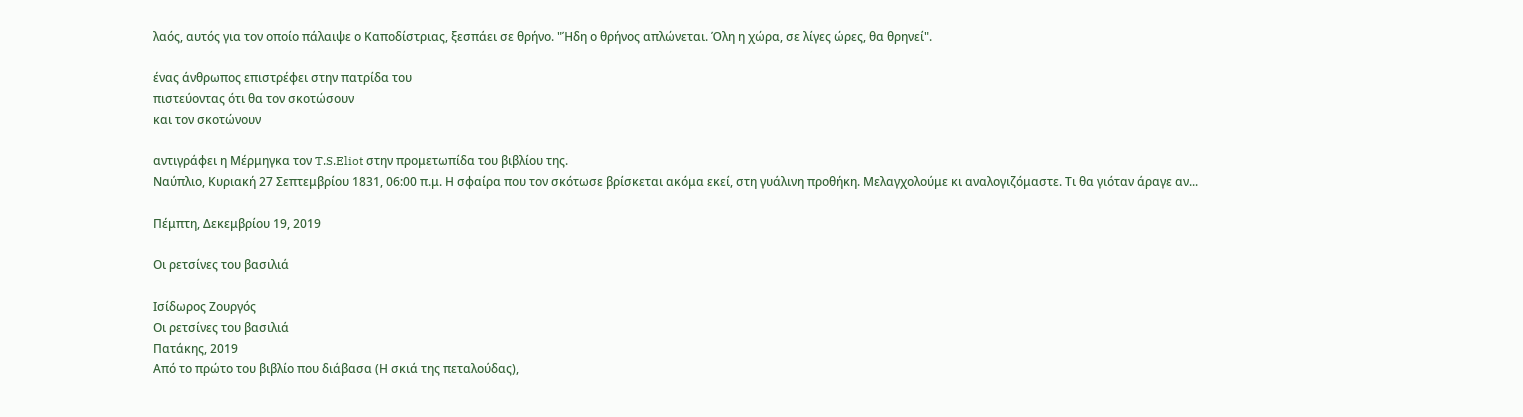λαός, αυτός για τον οποίο πάλαιψε ο Καποδίστριας, ξεσπάει σε θρήνο. "Ήδη ο θρήνος απλώνεται. Όλη η χώρα, σε λίγες ώρες, θα θρηνεί".

ένας άνθρωπος επιστρέφει στην πατρίδα του
πιστεύοντας ότι θα τον σκοτώσουν
και τον σκοτώνουν

αντιγράφει η Μέρμηγκα τον T.S.Eliot στην προμετωπίδα του βιβλίου της.
Ναύπλιο, Κυριακή 27 Σεπτεμβρίου 1831, 06:00 π.μ. Η σφαίρα που τον σκότωσε βρίσκεται ακόμα εκεί, στη γυάλινη προθήκη. Μελαγχολούμε κι αναλογιζόμαστε. Τι θα γιόταν άραγε αν...

Πέμπτη, Δεκεμβρίου 19, 2019

Οι ρετσίνες του βασιλιά

Ισίδωρος Ζουργός
Οι ρετσίνες του βασιλιά
Πατάκης, 2019
Από το πρώτο του βιβλίο που διάβασα (Η σκιά της πεταλούδας),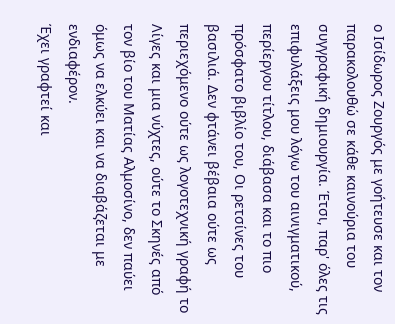ο Ισίδωρος Ζουργός με γοήτευσε και τον παρακολουθώ σε κάθε καινούρια του συγγραφική δημιουργία. Έτσι, παρ' όλες τις επιφυλάξεις μου λόγω του αινιγματικού, περίεργου τίτλου, διάβασα και το πιο πρόσφατο βιβλίο του, Οι ρετσίνες του βασιλιά. Δεν φτάνει βέβαια ούτε ως περιεχόμενο ούτε ως λογοτεχνική γραφή το Λίγες και μια νύχτες, ούτε το Σκηνές από τον βίο του Ματίας Αλμοσίνο, δεν παύει όμως να ελκύει και να διαβάζεται με ενδιαφέρον.
Έχει γραφτεί και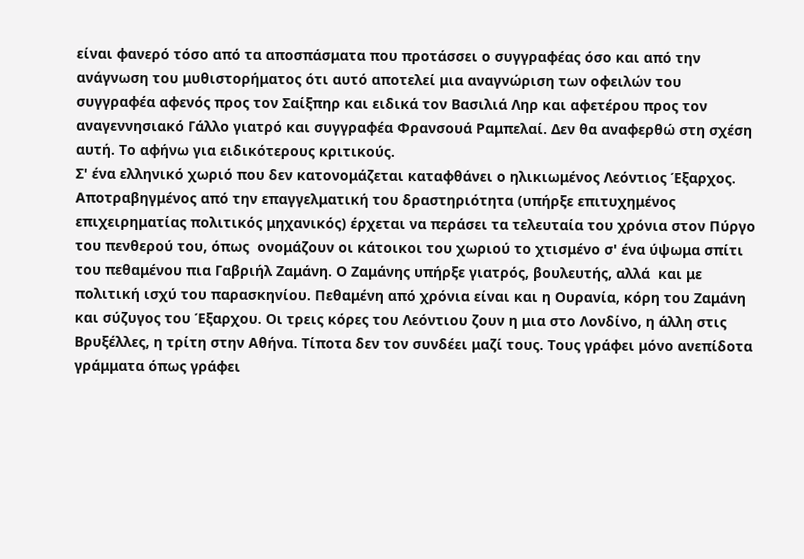είναι φανερό τόσο από τα αποσπάσματα που προτάσσει ο συγγραφέας όσο και από την ανάγνωση του μυθιστορήματος ότι αυτό αποτελεί μια αναγνώριση των οφειλών του συγγραφέα αφενός προς τον Σαίξπηρ και ειδικά τον Βασιλιά Ληρ και αφετέρου προς τον αναγεννησιακό Γάλλο γιατρό και συγγραφέα Φρανσουά Ραμπελαί. Δεν θα αναφερθώ στη σχέση αυτή. Το αφήνω για ειδικότερους κριτικούς.
Σ' ένα ελληνικό χωριό που δεν κατονομάζεται καταφθάνει ο ηλικιωμένος Λεόντιος Έξαρχος. Αποτραβηγμένος από την επαγγελματική του δραστηριότητα (υπήρξε επιτυχημένος επιχειρηματίας πολιτικός μηχανικός) έρχεται να περάσει τα τελευταία του χρόνια στον Πύργο του πενθερού του, όπως  ονομάζουν οι κάτοικοι του χωριού το χτισμένο σ' ένα ύψωμα σπίτι του πεθαμένου πια Γαβριήλ Ζαμάνη. Ο Ζαμάνης υπήρξε γιατρός, βουλευτής, αλλά  και με πολιτική ισχύ του παρασκηνίου. Πεθαμένη από χρόνια είναι και η Ουρανία, κόρη του Ζαμάνη και σύζυγος του Έξαρχου. Οι τρεις κόρες του Λεόντιου ζουν η μια στο Λονδίνο, η άλλη στις Βρυξέλλες, η τρίτη στην Αθήνα. Τίποτα δεν τον συνδέει μαζί τους. Τους γράφει μόνο ανεπίδοτα γράμματα όπως γράφει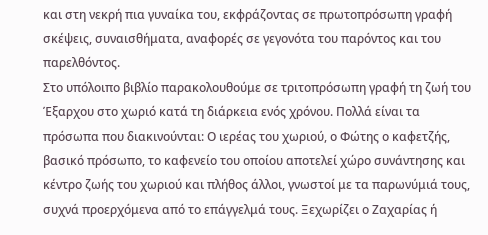και στη νεκρή πια γυναίκα του, εκφράζοντας σε πρωτοπρόσωπη γραφή σκέψεις, συναισθήματα, αναφορές σε γεγονότα του παρόντος και του παρελθόντος.
Στο υπόλοιπο βιβλίο παρακολουθούμε σε τριτοπρόσωπη γραφή τη ζωή του Έξαρχου στο χωριό κατά τη διάρκεια ενός χρόνου. Πολλά είναι τα πρόσωπα που διακινούνται: Ο ιερέας του χωριού, ο Φώτης ο καφετζής, βασικό πρόσωπο, το καφενείο του οποίου αποτελεί χώρο συνάντησης και κέντρο ζωής του χωριού και πλήθος άλλοι, γνωστοί με τα παρωνύμιά τους, συχνά προερχόμενα από το επάγγελμά τους. Ξεχωρίζει ο Ζαχαρίας ή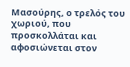Μασούρης, ο τρελός του χωριού, που προσκολλάται και αφοσιώνεται στον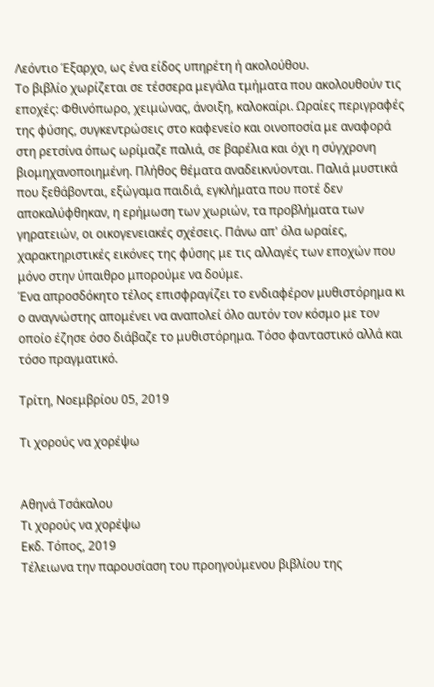Λεόντιο Έξαρχο, ως ένα είδος υπηρέτη ή ακολούθου.
Το βιβλίο χωρίζεται σε τέσσερα μεγάλα τμήματα που ακολουθούν τις εποχές: Φθινόπωρο, χειμώνας, άνοιξη, καλοκαίρι. Ωραίες περιγραφές της φύσης, συγκεντρώσεις στο καφενείο και οινοποσία με αναφορά στη ρετσίνα όπως ωρίμαζε παλιά, σε βαρέλια και όχι η σύγχρονη βιομηχανοποιημένη. Πλήθος θέματα αναδεικνύονται. Παλιά μυστικά που ξεθάβονται, εξώγαμα παιδιά, εγκλήματα που ποτέ δεν αποκαλύφθηκαν, η ερήμωση των χωριών, τα προβλήματα των γηρατειών, οι οικογενειακές σχέσεις. Πάνω απ' όλα ωραίες, χαρακτηριστικές εικόνες της φύσης με τις αλλαγές των εποχών που μόνο στην ύπαιθρο μπορούμε να δούμε.
Ένα απροσδόκητο τέλος επισφραγίζει το ενδιαφέρον μυθιστόρημα κι ο αναγνώστης απομένει να αναπολεί όλο αυτόν τον κόσμο με τον οποίο έζησε όσο διάβαζε το μυθιστόρημα. Τόσο φανταστικό αλλά και τόσο πραγματικό.

Τρίτη, Νοεμβρίου 05, 2019

Τι χορούς να χορέψω


Αθηνά Τσάκαλου
Τι χορούς να χορέψω
Εκδ. Τόπος, 2019
Τέλειωνα την παρουσίαση του προηγούμενου βιβλίου της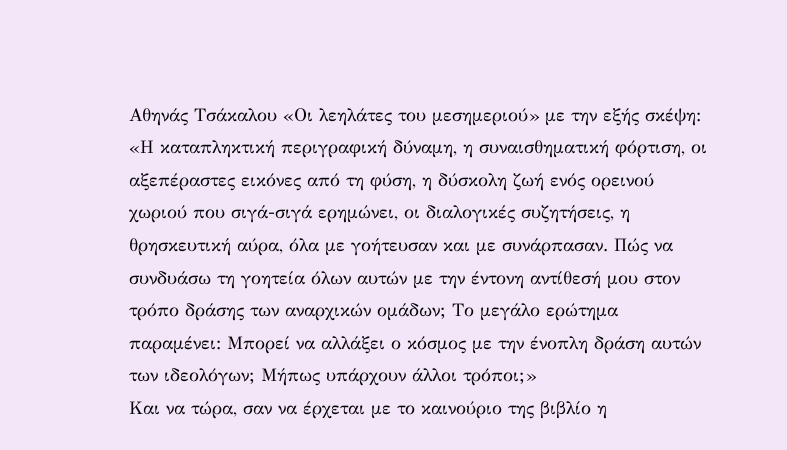Αθηνάς Τσάκαλου «Οι λεηλάτες του μεσημεριού» με την εξής σκέψη: «Η καταπληκτική περιγραφική δύναμη, η συναισθηματική φόρτιση, οι αξεπέραστες εικόνες από τη φύση, η δύσκολη ζωή ενός ορεινού χωριού που σιγά-σιγά ερημώνει, οι διαλογικές συζητήσεις, η θρησκευτική αύρα, όλα με γοήτευσαν και με συνάρπασαν. Πώς να συνδυάσω τη γοητεία όλων αυτών με την έντονη αντίθεσή μου στον τρόπο δράσης των αναρχικών ομάδων; Το μεγάλο ερώτημα παραμένει: Μπορεί να αλλάξει ο κόσμος με την ένοπλη δράση αυτών των ιδεολόγων; Μήπως υπάρχουν άλλοι τρόποι;»
Και να τώρα, σαν να έρχεται με το καινούριο της βιβλίο η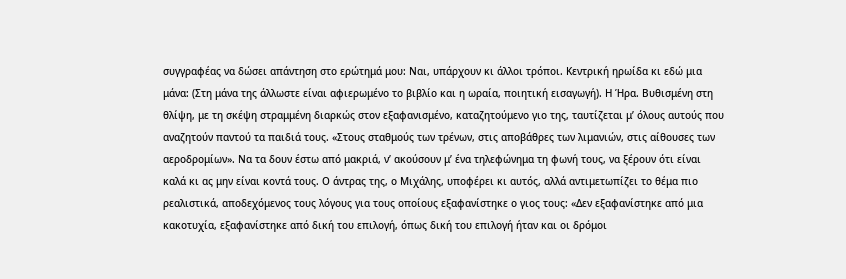συγγραφέας να δώσει απάντηση στο ερώτημά μου: Ναι, υπάρχουν κι άλλοι τρόποι. Κεντρική ηρωίδα κι εδώ μια μάνα: (Στη μάνα της άλλωστε είναι αφιερωμένο το βιβλίο και η ωραία, ποιητική εισαγωγή). Η Ήρα. Βυθισμένη στη θλίψη, με τη σκέψη στραμμένη διαρκώς στον εξαφανισμένο, καταζητούμενο γιο της, ταυτίζεται μ’ όλους αυτούς που αναζητούν παντού τα παιδιά τους. «Στους σταθμούς των τρένων, στις αποβάθρες των λιμανιών, στις αίθουσες των αεροδρομίων». Να τα δουν έστω από μακριά, ν’ ακούσουν μ’ ένα τηλεφώνημα τη φωνή τους, να ξέρουν ότι είναι καλά κι ας μην είναι κοντά τους. Ο άντρας της, ο Μιχάλης, υποφέρει κι αυτός, αλλά αντιμετωπίζει το θέμα πιο ρεαλιστικά, αποδεχόμενος τους λόγους για τους οποίους εξαφανίστηκε ο γιος τους: «Δεν εξαφανίστηκε από μια κακοτυχία, εξαφανίστηκε από δική του επιλογή, όπως δική του επιλογή ήταν και οι δρόμοι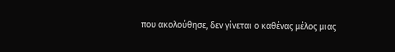που ακολούθησε, δεν γίνεται ο καθένας μέλος μιας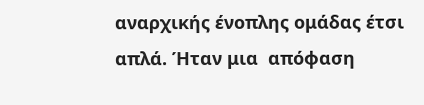αναρχικής ένοπλης ομάδας έτσι απλά. Ήταν μια  απόφαση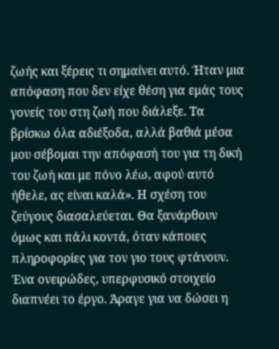ζωής και ξέρεις τι σημαίνει αυτό. Ήταν μια απόφαση που δεν είχε θέση για εμάς τους γονείς του στη ζωή που διάλεξε. Τα βρίσκω όλα αδιέξοδα, αλλά βαθιά μέσα μου σέβομαι την απόφασή του για τη δική του ζωή και με πόνο λέω, αφού αυτό ήθελε, ας είναι καλά». Η σχέση του ζεύγους διασαλεύεται. Θα ξανάρθουν όμως και πάλι κοντά, όταν κάποιες πληροφορίες για τον γιο τους φτάνουν. Ένα ονειρώδες, υπερφυσικό στοιχείο διαπνέει το έργο. Άραγε για να δώσει η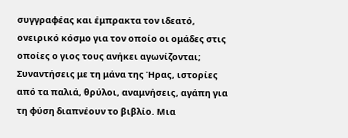συγγραφέας και έμπρακτα τον ιδεατό, ονειρικό κόσμο για τον οποίο οι ομάδες στις οποίες ο γιος τους ανήκει αγωνίζονται;
Συναντήσεις με τη μάνα της Ήρας, ιστορίες από τα παλιά, θρύλοι, αναμνήσεις, αγάπη για τη φύση διαπνέουν το βιβλίο. Μια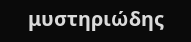μυστηριώδης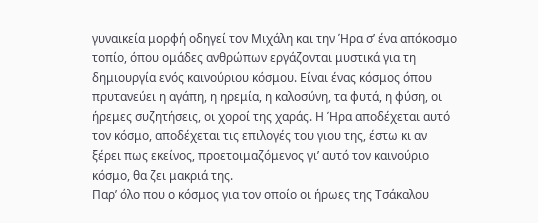γυναικεία μορφή οδηγεί τον Μιχάλη και την Ήρα σ’ ένα απόκοσμο τοπίο, όπου ομάδες ανθρώπων εργάζονται μυστικά για τη δημιουργία ενός καινούριου κόσμου. Είναι ένας κόσμος όπου πρυτανεύει η αγάπη, η ηρεμία, η καλοσύνη, τα φυτά, η φύση, οι ήρεμες συζητήσεις, οι χοροί της χαράς. Η Ήρα αποδέχεται αυτό τον κόσμο, αποδέχεται τις επιλογές του γιου της, έστω κι αν ξέρει πως εκείνος, προετοιμαζόμενος γι’ αυτό τον καινούριο κόσμο, θα ζει μακριά της.
Παρ’ όλο που ο κόσμος για τον οποίο οι ήρωες της Τσάκαλου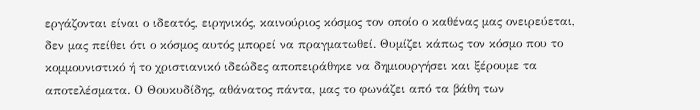εργάζονται είναι ο ιδεατός, ειρηνικός, καινούριος κόσμος τον οποίο ο καθένας μας ονειρεύεται, δεν μας πείθει ότι ο κόσμος αυτός μπορεί να πραγματωθεί. Θυμίζει κάπως τον κόσμο που το κομμουνιστικό ή το χριστιανικό ιδεώδες αποπειράθηκε να δημιουργήσει και ξέρουμε τα αποτελέσματα. Ο Θουκυδίδης, αθάνατος πάντα, μας το φωνάζει από τα βάθη των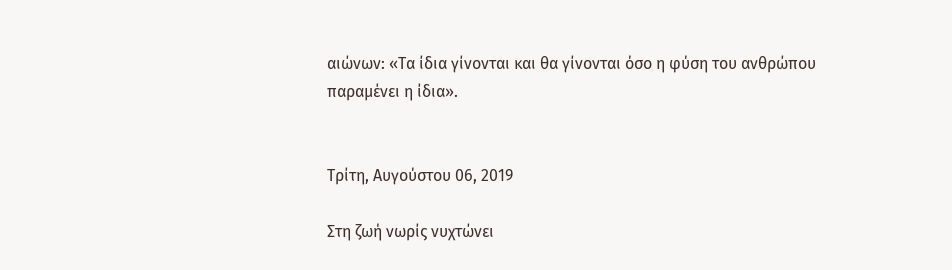αιώνων: «Τα ίδια γίνονται και θα γίνονται όσο η φύση του ανθρώπου παραμένει η ίδια».


Τρίτη, Αυγούστου 06, 2019

Στη ζωή νωρίς νυχτώνει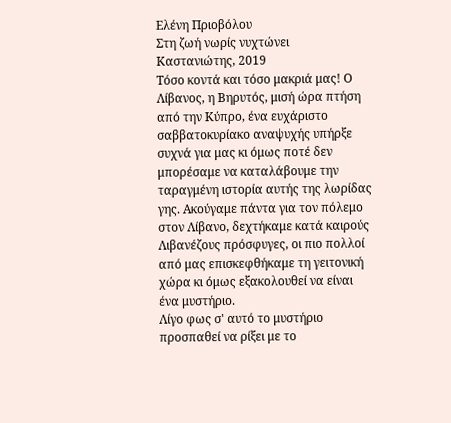Ελένη Πριοβόλου
Στη ζωή νωρίς νυχτώνει
Καστανιώτης, 2019
Τόσο κοντά και τόσο μακριά μας! Ο Λίβανος, η Βηρυτός, μισή ώρα πτήση από την Κύπρο, ένα ευχάριστο σαββατοκυρίακο αναψυχής υπήρξε συχνά για μας κι όμως ποτέ δεν μπορέσαμε να καταλάβουμε την  ταραγμένη ιστορία αυτής της λωρίδας γης. Ακούγαμε πάντα για τον πόλεμο στον Λίβανο, δεχτήκαμε κατά καιρούς Λιβανέζους πρόσφυγες, οι πιο πολλοί από μας επισκεφθήκαμε τη γειτονική χώρα κι όμως εξακολουθεί να είναι ένα μυστήριο.
Λίγο φως σ' αυτό το μυστήριο προσπαθεί να ρίξει με το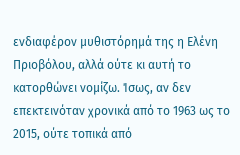ενδιαφέρον μυθιστόρημά της η Ελένη Πριοβόλου, αλλά ούτε κι αυτή το κατορθώνει νομίζω. Ίσως, αν δεν επεκτεινόταν χρονικά από το 1963 ως το 2015, ούτε τοπικά από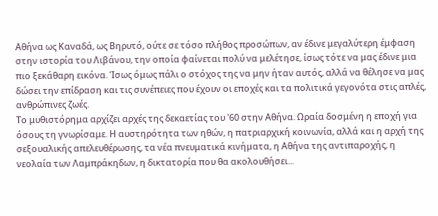Αθήνα ως Καναδά, ως Βηρυτό, ούτε σε τόσο πλήθος προσώπων, αν έδινε μεγαλύτερη έμφαση στην ιστορία του Λιβάνου, την οποία φαίνεται πολύ να μελέτησε, ίσως τότε να μας έδινε μια πιο ξεκάθαρη εικόνα. Ίσως όμως πάλι ο στόχος της να μην ήταν αυτός, αλλά να θέλησε να μας δώσει την επίδραση και τις συνέπειες που έχουν οι εποχές και τα πολιτικά γεγονότα στις απλές, ανθρώπινες ζωές.
Το μυθιστόρημα αρχίζει αρχές της δεκαετίας του '60 στην Αθήνα. Ωραία δοσμένη η εποχή για όσους τη γνωρίσαμε. Η αυστηρότητα των ηθών, η πατριαρχική κοινωνία, αλλά και η αρχή της σεξουαλικής απελευθέρωσης, τα νέα πνευματικά κινήματα, η Αθήνα της αντιπαροχής, η νεολαία των Λαμπράκηδων, η δικτατορία που θα ακολουθήσει...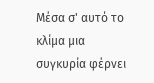Μέσα σ' αυτό το κλίμα μια συγκυρία φέρνει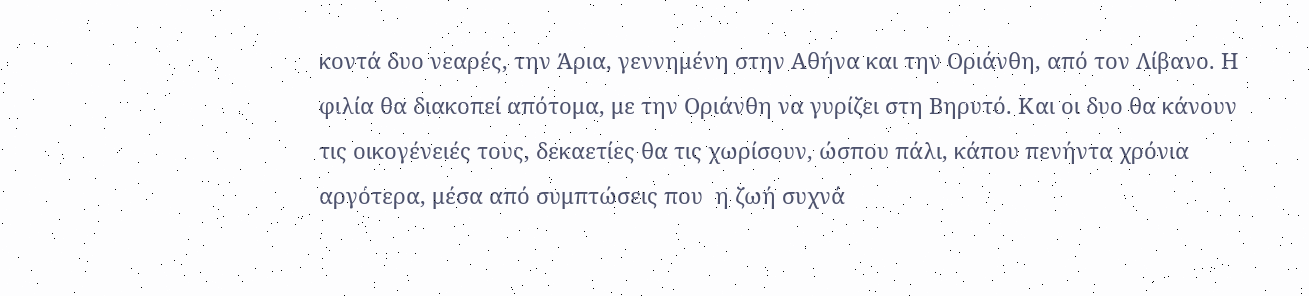κοντά δυο νεαρές, την Άρια, γεννημένη στην Αθήνα και την Οριάνθη, από τον Λίβανο. Η φιλία θα διακοπεί απότομα, με την Οριάνθη να γυρίζει στη Βηρυτό. Και οι δυο θα κάνουν τις οικογένειές τους, δεκαετίες θα τις χωρίσουν, ώσπου πάλι, κάπου πενήντα χρόνια αργότερα, μέσα από συμπτώσεις που  η ζωή συχνά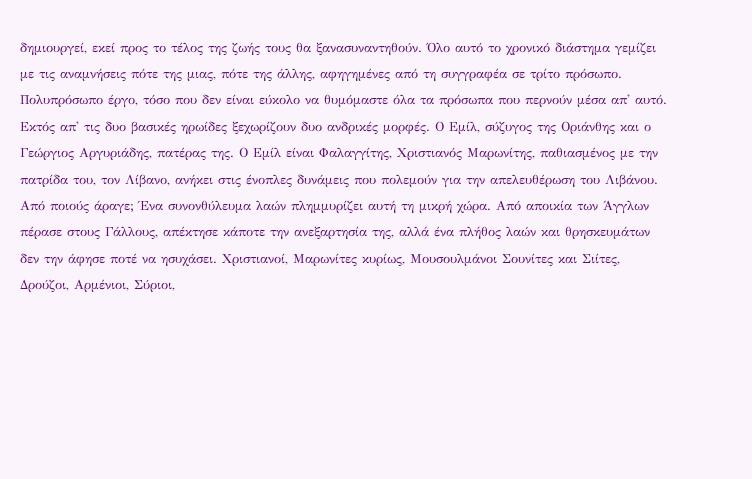δημιουργεί, εκεί προς το τέλος της ζωής τους θα ξανασυναντηθούν. Όλο αυτό το χρονικό διάστημα γεμίζει με τις αναμνήσεις πότε της μιας, πότε της άλλης, αφηγημένες από τη συγγραφέα σε τρίτο πρόσωπο.
Πολυπρόσωπο έργο, τόσο που δεν είναι εύκολο να θυμόμαστε όλα τα πρόσωπα που περνούν μέσα απ' αυτό. Εκτός απ' τις δυο βασικές ηρωίδες ξεχωρίζουν δυο ανδρικές μορφές. Ο Εμίλ, σύζυγος της Οριάνθης και ο Γεώργιος Αργυριάδης, πατέρας της. Ο Εμίλ είναι Φαλαγγίτης, Χριστιανός Μαρωνίτης, παθιασμένος με την πατρίδα του, τον Λίβανο, ανήκει στις ένοπλες δυνάμεις που πολεμούν για την απελευθέρωση του Λιβάνου. Από ποιούς άραγε; Ένα συνονθύλευμα λαών πλημμυρίζει αυτή τη μικρή χώρα. Από αποικία των Άγγλων πέρασε στους Γάλλους, απέκτησε κάποτε την ανεξαρτησία της, αλλά ένα πλήθος λαών και θρησκευμάτων δεν την άφησε ποτέ να ησυχάσει. Χριστιανοί, Μαρωνίτες κυρίως, Μουσουλμάνοι Σουνίτες και Σιίτες, Δρούζοι, Αρμένιοι, Σύριοι,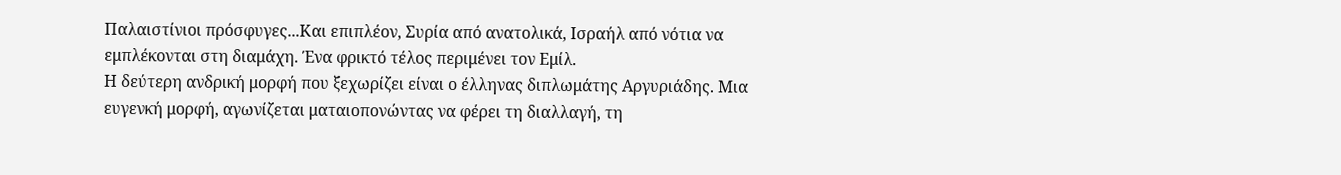Παλαιστίνιοι πρόσφυγες...Και επιπλέον, Συρία από ανατολικά, Ισραήλ από νότια να εμπλέκονται στη διαμάχη. Ένα φρικτό τέλος περιμένει τον Εμίλ.
Η δεύτερη ανδρική μορφή που ξεχωρίζει είναι ο έλληνας διπλωμάτης Αργυριάδης. Μια ευγενκή μορφή, αγωνίζεται ματαιοπονώντας να φέρει τη διαλλαγή, τη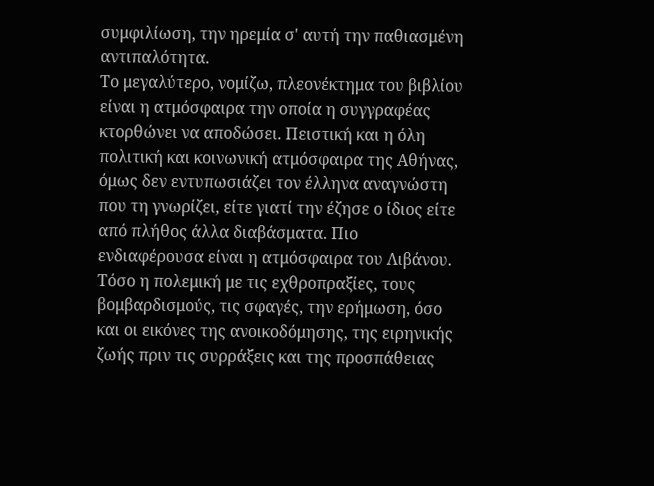συμφιλίωση, την ηρεμία σ' αυτή την παθιασμένη αντιπαλότητα.
Το μεγαλύτερο, νομίζω, πλεονέκτημα του βιβλίου είναι η ατμόσφαιρα την οποία η συγγραφέας κτορθώνει να αποδώσει. Πειστική και η όλη πολιτική και κοινωνική ατμόσφαιρα της Αθήνας, όμως δεν εντυπωσιάζει τον έλληνα αναγνώστη που τη γνωρίζει, είτε γιατί την έζησε ο ίδιος είτε από πλήθος άλλα διαβάσματα. Πιο ενδιαφέρουσα είναι η ατμόσφαιρα του Λιβάνου. Τόσο η πολεμική με τις εχθροπραξίες, τους βομβαρδισμούς, τις σφαγές, την ερήμωση, όσο και οι εικόνες της ανοικοδόμησης, της ειρηνικής ζωής πριν τις συρράξεις και της προσπάθειας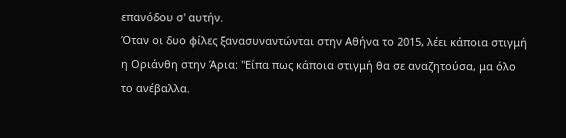επανόδου σ' αυτήν.
Όταν οι δυο φίλες ξανασυναντώνται στην Αθήνα το 2015, λέει κάποια στιγμή η Οριάνθη στην Άρια: "Είπα πως κάποια στιγμή θα σε αναζητούσα, μα όλο το ανέβαλλα.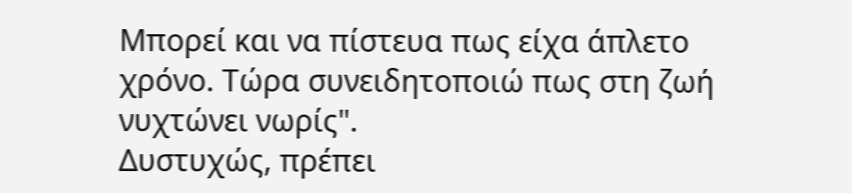Μπορεί και να πίστευα πως είχα άπλετο χρόνο. Τώρα συνειδητοποιώ πως στη ζωή νυχτώνει νωρίς".
Δυστυχώς, πρέπει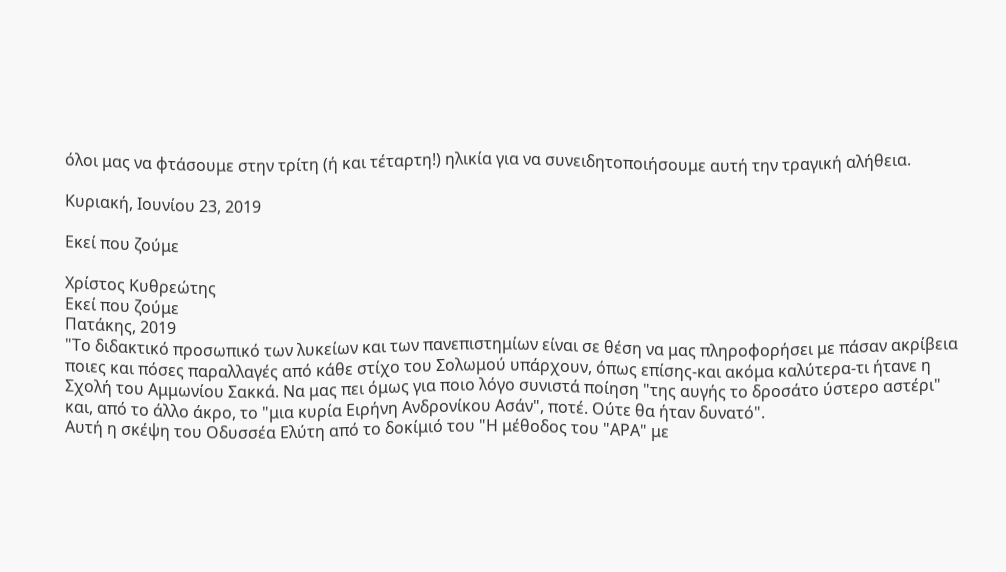όλοι μας να φτάσουμε στην τρίτη (ή και τέταρτη!) ηλικία για να συνειδητοποιήσουμε αυτή την τραγική αλήθεια.

Κυριακή, Ιουνίου 23, 2019

Εκεί που ζούμε

Χρίστος Κυθρεώτης
Εκεί που ζούμε
Πατάκης, 2019
"Το διδακτικό προσωπικό των λυκείων και των πανεπιστημίων είναι σε θέση να μας πληροφορήσει με πάσαν ακρίβεια  ποιες και πόσες παραλλαγές από κάθε στίχο του Σολωμού υπάρχουν, όπως επίσης-και ακόμα καλύτερα-τι ήτανε η Σχολή του Αμμωνίου Σακκά. Να μας πει όμως για ποιο λόγο συνιστά ποίηση "της αυγής το δροσάτο ύστερο αστέρι" και, από το άλλο άκρο, το "μια κυρία Ειρήνη Ανδρονίκου Ασάν", ποτέ. Ούτε θα ήταν δυνατό".
Αυτή η σκέψη του Οδυσσέα Ελύτη από το δοκίμιό του "Η μέθοδος του "ΑΡΑ" με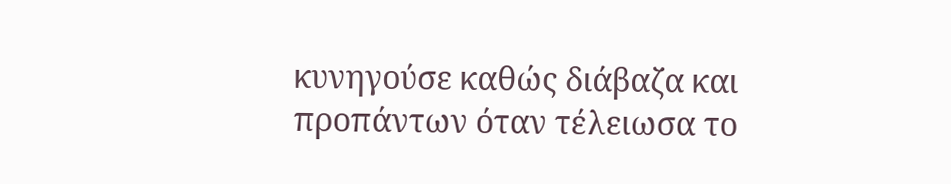κυνηγούσε καθώς διάβαζα και προπάντων όταν τέλειωσα το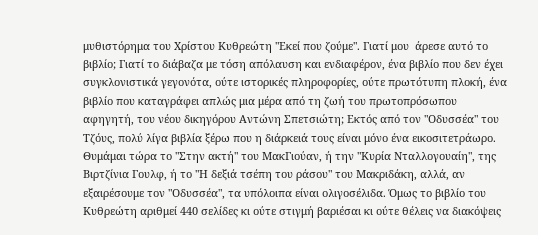μυθιστόρημα του Χρίστου Κυθρεώτη "Εκεί που ζούμε". Γιατί μου  άρεσε αυτό το βιβλίο; Γιατί το διάβαζα με τόση απόλαυση και ενδιαφέρον, ένα βιβλίο που δεν έχει συγκλονιστικά γεγονότα, ούτε ιστορικές πληροφορίες, ούτε πρωτότυπη πλοκή, ένα βιβλίο που καταγράφει απλώς μια μέρα από τη ζωή του πρωτοπρόσωπου αφηγητή, του νέου δικηγόρου Αντώνη Σπετσιώτη; Εκτός από τον "Οδυσσέα" του Τζόυς, πολύ λίγα βιβλία ξέρω που η διάρκειά τους είναι μόνο ένα εικοσιτετράωρο. Θυμάμαι τώρα το "Στην ακτή" του ΜακΓιούαν, ή την "Κυρία Νταλλογουαίη", της Βιρτζίνια Γουλφ, ή το "Η δεξιά τσέπη του ράσου" του Μακριδάκη, αλλά, αν εξαιρέσουμε τον "Οδυσσέα", τα υπόλοιπα είναι ολιγοσέλιδα. Όμως το βιβλίο του Κυθρεώτη αριθμεί 440 σελίδες κι ούτε στιγμή βαριέσαι κι ούτε θέλεις να διακόψεις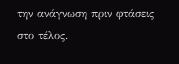την ανάγνωση πριν φτάσεις στο τέλος.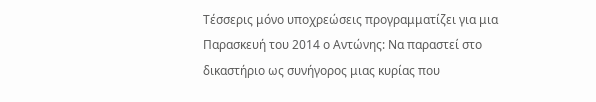Τέσσερις μόνο υποχρεώσεις προγραμματίζει για μια Παρασκευή του 2014 ο Αντώνης: Να παραστεί στο δικαστήριο ως συνήγορος μιας κυρίας που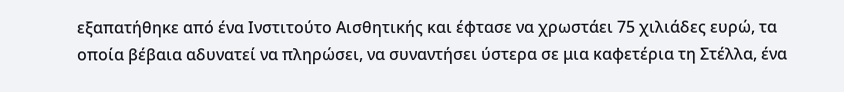εξαπατήθηκε από ένα Ινστιτούτο Αισθητικής και έφτασε να χρωστάει 75 χιλιάδες ευρώ, τα οποία βέβαια αδυνατεί να πληρώσει, να συναντήσει ύστερα σε μια καφετέρια τη Στέλλα, ένα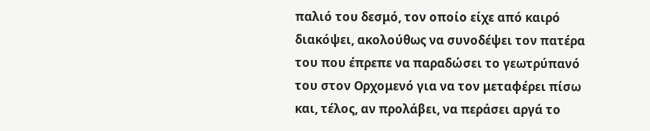παλιό του δεσμό, τον οποίο είχε από καιρό διακόψει, ακολούθως να συνοδέψει τον πατέρα του που έπρεπε να παραδώσει το γεωτρύπανό του στον Ορχομενό για να τον μεταφέρει πίσω και, τέλος, αν προλάβει, να περάσει αργά το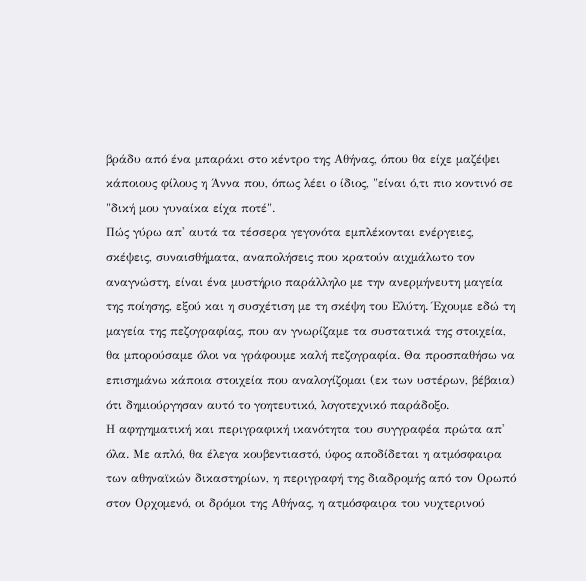βράδυ από ένα μπαράκι στο κέντρο της Αθήνας, όπου θα είχε μαζέψει κάποιους φίλους η Άννα που, όπως λέει ο ίδιος, "είναι ό,τι πιο κοντινό σε "δική μου γυναίκα είχα ποτέ".
Πώς γύρω απ' αυτά τα τέσσερα γεγονότα εμπλέκονται ενέργειες, σκέψεις, συναισθήματα, αναπολήσεις που κρατούν αιχμάλωτο τον αναγνώστη, είναι ένα μυστήριο παράλληλο με την ανερμήνευτη μαγεία της ποίησης, εξού και η συσχέτιση με τη σκέψη του Ελύτη. Έχουμε εδώ τη μαγεία της πεζογραφίας, που αν γνωρίζαμε τα συστατικά της στοιχεία, θα μπορούσαμε όλοι να γράφουμε καλή πεζογραφία. Θα προσπαθήσω να επισημάνω κάποια στοιχεία που αναλογίζομαι (εκ των υστέρων, βέβαια) ότι δημιούργησαν αυτό το γοητευτικό, λογοτεχνικό παράδοξο.
Η αφηγηματική και περιγραφική ικανότητα του συγγραφέα πρώτα απ' όλα. Με απλό, θα έλεγα κουβεντιαστό, ύφος αποδίδεται η ατμόσφαιρα των αθηναϊκών δικαστηρίων, η περιγραφή της διαδρομής από τον Ορωπό στον Ορχομενό, οι δρόμοι της Αθήνας, η ατμόσφαιρα του νυχτερινού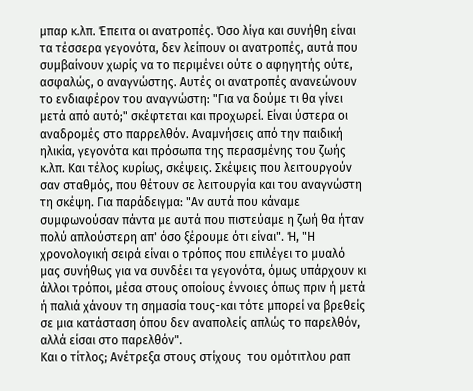μπαρ κ.λπ. Έπειτα οι ανατροπές. Όσο λίγα και συνήθη είναι τα τέσσερα γεγονότα, δεν λείπουν οι ανατροπές, αυτά που συμβαίνουν χωρίς να το περιμένει ούτε ο αφηγητής ούτε, ασφαλώς, ο αναγνώστης. Αυτές οι ανατροπές ανανεώνουν το ενδιαφέρον του αναγνώστη: "Για να δούμε τι θα γίνει μετά από αυτό;" σκέφτεται και προχωρεί. Είναι ύστερα οι αναδρομές στο παρρελθόν. Αναμνήσεις από την παιδική ηλικία, γεγονότα και πρόσωπα της περασμένης του ζωής κ.λπ. Και τέλος κυρίως, σκέψεις. Σκέψεις που λειτουργούν σαν σταθμός, που θέτουν σε λειτουργία και του αναγνώστη τη σκέψη. Για παράδειγμα: "Αν αυτά που κάναμε συμφωνούσαν πάντα με αυτά που πιστεύαμε η ζωή θα ήταν πολύ απλούστερη απ' όσο ξέρουμε ότι είναι". Ή, "Η χρονολογική σειρά είναι ο τρόπος που επιλέγει το μυαλό μας συνήθως για να συνδέει τα γεγονότα, όμως υπάρχουν κι άλλοι τρόποι, μέσα στους οποίους έννοιες όπως πριν ή μετά ή παλιά χάνουν τη σημασία τους-και τότε μπορεί να βρεθείς σε μια κατάσταση όπου δεν αναπολείς απλώς το παρελθόν, αλλά είσαι στο παρελθόν".
Και ο τίτλος; Ανέτρεξα στους στίχους  του ομότιτλου ραπ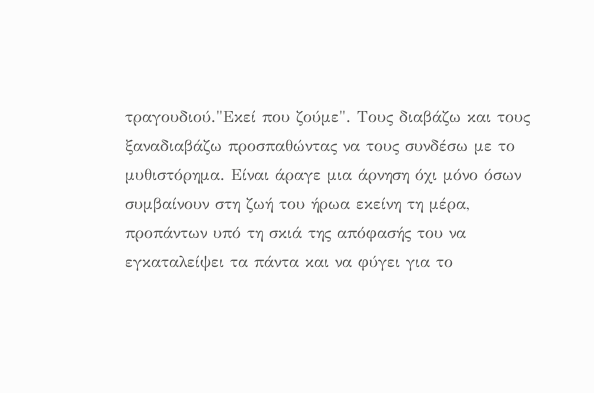τραγουδιού."Εκεί που ζούμε". Τους διαβάζω και τους ξαναδιαβάζω προσπαθώντας να τους συνδέσω με το μυθιστόρημα. Είναι άραγε μια άρνηση όχι μόνο όσων συμβαίνουν στη ζωή του ήρωα εκείνη τη μέρα, προπάντων υπό τη σκιά της απόφασής του να εγκαταλείψει τα πάντα και να φύγει για το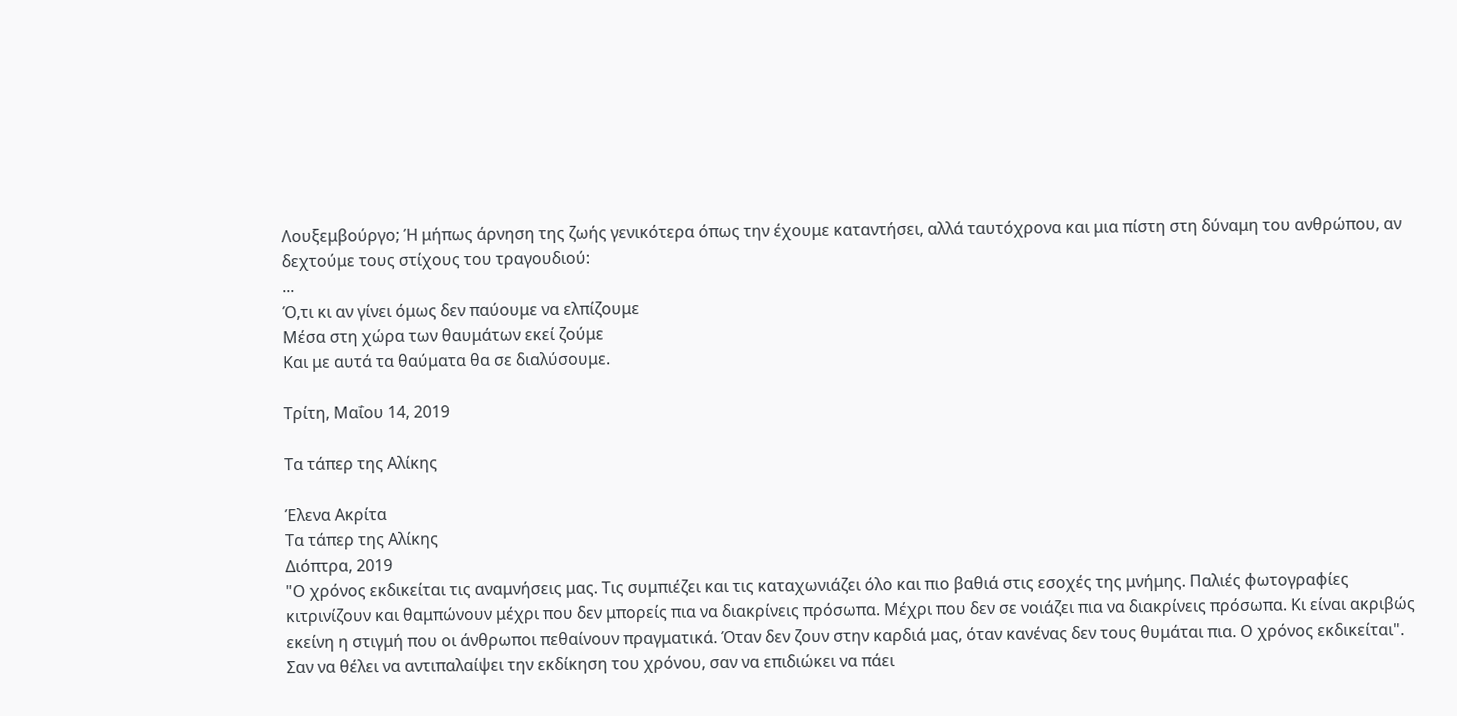Λουξεμβούργο; Ή μήπως άρνηση της ζωής γενικότερα όπως την έχουμε καταντήσει, αλλά ταυτόχρονα και μια πίστη στη δύναμη του ανθρώπου, αν δεχτούμε τους στίχους του τραγουδιού:
...
Ό,τι κι αν γίνει όμως δεν παύουμε να ελπίζουμε
Μέσα στη χώρα των θαυμάτων εκεί ζούμε
Και με αυτά τα θαύματα θα σε διαλύσουμε.

Τρίτη, Μαΐου 14, 2019

Τα τάπερ της Αλίκης

Έλενα Ακρίτα
Τα τάπερ της Αλίκης
Διόπτρα, 2019
"Ο χρόνος εκδικείται τις αναμνήσεις μας. Τις συμπιέζει και τις καταχωνιάζει όλο και πιο βαθιά στις εσοχές της μνήμης. Παλιές φωτογραφίες κιτρινίζουν και θαμπώνουν μέχρι που δεν μπορείς πια να διακρίνεις πρόσωπα. Μέχρι που δεν σε νοιάζει πια να διακρίνεις πρόσωπα. Κι είναι ακριβώς εκείνη η στιγμή που οι άνθρωποι πεθαίνουν πραγματικά. Όταν δεν ζουν στην καρδιά μας, όταν κανένας δεν τους θυμάται πια. Ο χρόνος εκδικείται".
Σαν να θέλει να αντιπαλαίψει την εκδίκηση του χρόνου, σαν να επιδιώκει να πάει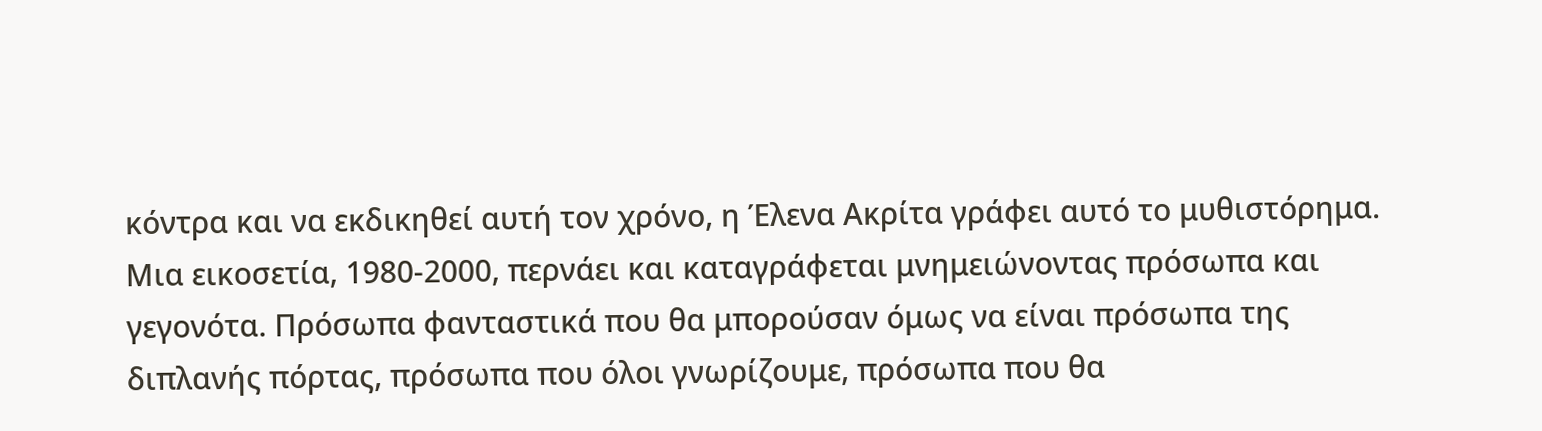κόντρα και να εκδικηθεί αυτή τον χρόνο, η Έλενα Ακρίτα γράφει αυτό το μυθιστόρημα. Μια εικοσετία, 1980-2000, περνάει και καταγράφεται μνημειώνοντας πρόσωπα και γεγονότα. Πρόσωπα φανταστικά που θα μπορούσαν όμως να είναι πρόσωπα της διπλανής πόρτας, πρόσωπα που όλοι γνωρίζουμε, πρόσωπα που θα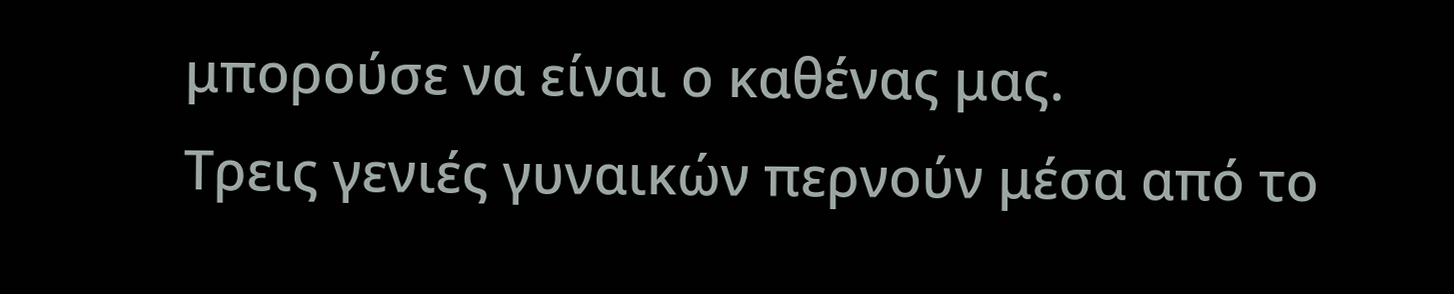μπορούσε να είναι ο καθένας μας.
Τρεις γενιές γυναικών περνούν μέσα από το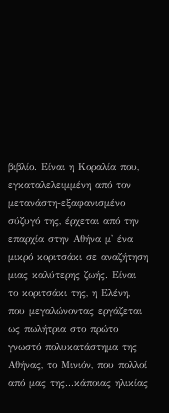βιβλίο. Είναι η Κοραλία που, εγκαταλελειμμένη από τον μετανάστη-εξαφανισμένο σύζυγό της, έρχεται από την επαρχία στην Αθήνα μ' ένα μικρό κοριτσάκι σε αναζήτηση μιας καλύτερης ζωής. Είναι το κοριτσάκι της, η Ελένη, που μεγαλώνοντας εργάζεται ως πωλήτρια στο πρώτο γνωστό πολυκατάστημα της Αθήνας, το Μινιόν, που πολλοί από μας της...κάποιας ηλικίας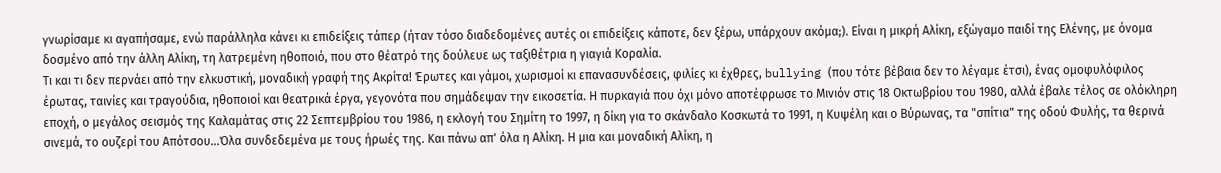γνωρίσαμε κι αγαπήσαμε, ενώ παράλληλα κάνει κι επιδείξεις τάπερ (ήταν τόσο διαδεδομένες αυτές οι επιδείξεις κάποτε, δεν ξέρω, υπάρχουν ακόμα;). Είναι η μικρή Αλίκη, εξώγαμο παιδί της Ελένης, με όνομα δοσμένο από την άλλη Αλίκη, τη λατρεμένη ηθοποιό, που στο θέατρό της δούλευε ως ταξιθέτρια η γιαγιά Κοραλία.
Τι και τι δεν περνάει από την ελκυστική, μοναδική γραφή της Ακρίτα! Έρωτες και γάμοι, χωρισμοί κι επανασυνδέσεις, φιλίες κι έχθρες, bullying (που τότε βέβαια δεν το λέγαμε έτσι), ένας ομοφυλόφιλος έρωτας, ταινίες και τραγούδια, ηθοποιοί και θεατρικά έργα, γεγονότα που σημάδεψαν την εικοσετία. Η πυρκαγιά που όχι μόνο αποτέφρωσε το Μινιόν στις 18 Οκτωβρίου του 1980, αλλά έβαλε τέλος σε ολόκληρη εποχή, ο μεγάλος σεισμός της Καλαμάτας στις 22 Σεπτεμβρίου του 1986, η εκλογή του Σημίτη το 1997, η δίκη για το σκάνδαλο Κοσκωτά το 1991, η Κυψέλη και ο Βύρωνας, τα "σπίτια" της οδού Φυλής, τα θερινά σινεμά, το ουζερί του Απότσου...Όλα συνδεδεμένα με τους ήρωές της. Και πάνω απ' όλα η Αλίκη. Η μια και μοναδική Αλίκη, η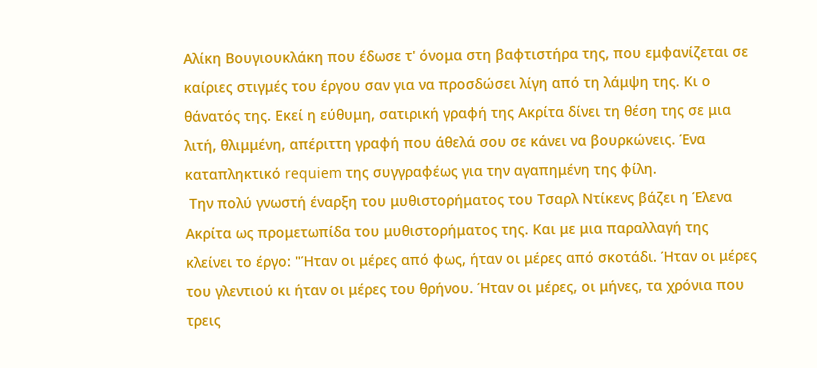Αλίκη Βουγιουκλάκη που έδωσε τ' όνομα στη βαφτιστήρα της, που εμφανίζεται σε καίριες στιγμές του έργου σαν για να προσδώσει λίγη από τη λάμψη της. Κι ο θάνατός της. Εκεί η εύθυμη, σατιρική γραφή της Ακρίτα δίνει τη θέση της σε μια λιτή, θλιμμένη, απέριττη γραφή που άθελά σου σε κάνει να βουρκώνεις. Ένα καταπληκτικό requiem της συγγραφέως για την αγαπημένη της φίλη.
 Την πολύ γνωστή έναρξη του μυθιστορήματος του Τσαρλ Ντίκενς βάζει η Έλενα Ακρίτα ως προμετωπίδα του μυθιστορήματος της. Και με μια παραλλαγή της κλείνει το έργο: "Ήταν οι μέρες από φως, ήταν οι μέρες από σκοτάδι. Ήταν οι μέρες του γλεντιού κι ήταν οι μέρες του θρήνου. Ήταν οι μέρες, οι μήνες, τα χρόνια που τρεις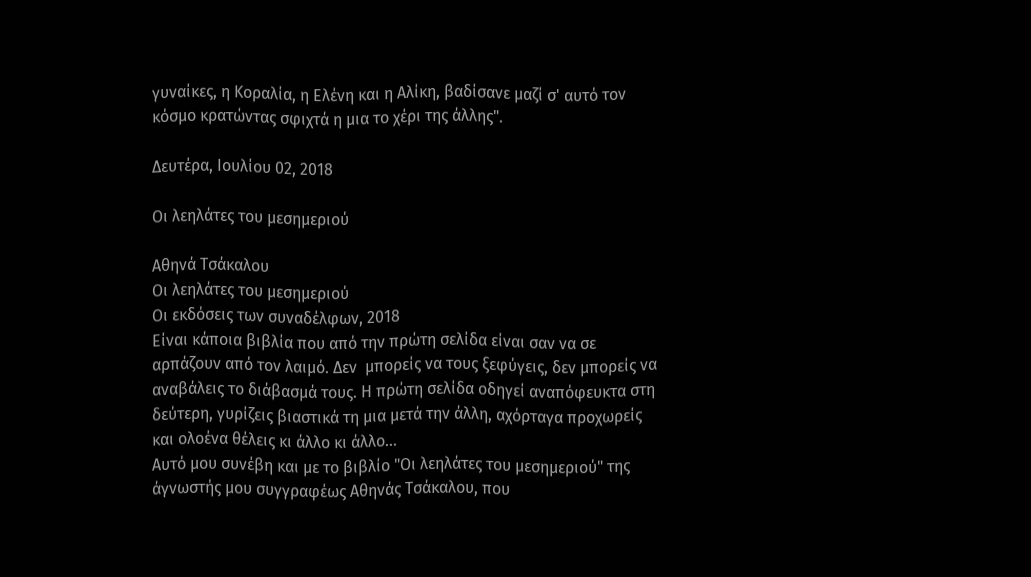γυναίκες, η Κοραλία, η Ελένη και η Αλίκη, βαδίσανε μαζί σ' αυτό τον κόσμο κρατώντας σφιχτά η μια το χέρι της άλλης".

Δευτέρα, Ιουλίου 02, 2018

Οι λεηλάτες του μεσημεριού

Αθηνά Τσάκαλου
Οι λεηλάτες του μεσημεριού
Οι εκδόσεις των συναδέλφων, 2018
Είναι κάποια βιβλία που από την πρώτη σελίδα είναι σαν να σε αρπάζουν από τον λαιμό. Δεν  μπορείς να τους ξεφύγεις, δεν μπορείς να αναβάλεις το διάβασμά τους. Η πρώτη σελίδα οδηγεί αναπόφευκτα στη δεύτερη, γυρίζεις βιαστικά τη μια μετά την άλλη, αχόρταγα προχωρείς και ολοένα θέλεις κι άλλο κι άλλο...
Αυτό μου συνέβη και με το βιβλίο "Οι λεηλάτες του μεσημεριού" της άγνωστής μου συγγραφέως Αθηνάς Τσάκαλου, που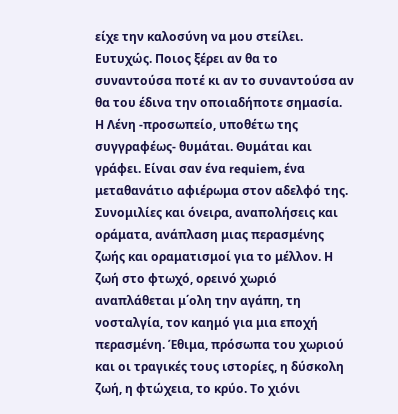είχε την καλοσύνη να μου στείλει. Ευτυχώς. Ποιος ξέρει αν θα το συναντούσα ποτέ κι αν το συναντούσα αν θα του έδινα την οποιαδήποτε σημασία.
Η Λένη -προσωπείο, υποθέτω της συγγραφέως- θυμάται. Θυμάται και γράφει. Είναι σαν ένα requiem, ένα μεταθανάτιο αφιέρωμα στον αδελφό της. Συνομιλίες και όνειρα, αναπολήσεις και οράματα, ανάπλαση μιας περασμένης ζωής και οραματισμοί για το μέλλον. Η ζωή στο φτωχό, ορεινό χωριό αναπλάθεται μ΄ολη την αγάπη, τη νοσταλγία, τον καημό για μια εποχή περασμένη. Έθιμα, πρόσωπα του χωριού και οι τραγικές τους ιστορίες, η δύσκολη ζωή, η φτώχεια, το κρύο. Το χιόνι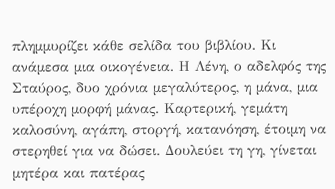πλημμυρίζει κάθε σελίδα του βιβλίου. Κι ανάμεσα μια οικογένεια. Η Λένη, ο αδελφός της Σταύρος, δυο χρόνια μεγαλύτερος, η μάνα, μια υπέροχη μορφή μάνας. Καρτερική, γεμάτη καλοσύνη, αγάπη, στοργή, κατανόηση, έτοιμη να στερηθεί για να δώσει. Δουλεύει τη γη, γίνεται μητέρα και πατέρας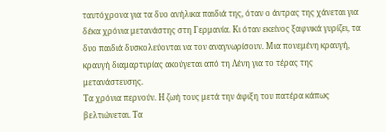ταυτόχρονα για τα δυο ανήλικα παιδιά της, όταν ο άντρας της χάνεται για δέκα χρόνια μετανάστης στη Γερμανία. Κι όταν εκείνος ξαφνικά γυρίζει, τα δυο παιδιά δυσκολεύονται να τον αναγνωρίσουν. Μια πονεμένη κραυγή, κραυγή διαμαρτυρίας ακούγεται από τη Λένη για το τέρας της μετανάστευσης.
Τα χρόνια περνούν. Η ζωή τους μετά την άφιξη του πατέρα κάπως βελτιώνεται. Τα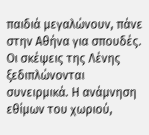παιδιά μεγαλώνουν, πάνε στην Αθήνα για σπουδές. Οι σκέψεις της Λένης ξεδιπλώνονται συνειρμικά. Η ανάμνηση εθίμων του χωριού,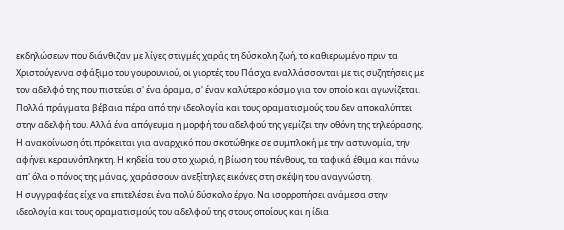εκδηλώσεων που διάνθιζαν με λίγες στιγμές χαράς τη δύσκολη ζωή, το καθιερωμένο πριν τα Χριστούγεννα σφάξιμο του γουρουνιού, οι γιορτές του Πάσχα εναλλάσσονται με τις συζητήσεις με τον αδελφό της που πιστεύει σ' ένα όραμα, σ' έναν καλύτερο κόσμο για τον οποίο και αγωνίζεται. Πολλά πράγματα βέβαια πέρα από την ιδεολογία και τους οραματισμούς του δεν αποκαλύπτει στην αδελφή του. Αλλά ένα απόγευμα η μορφή του αδελφού της γεμίζει την οθόνη της τηλεόρασης. Η ανακοίνωση ότι πρόκειται για αναρχικό που σκοτώθηκε σε συμπλοκή με την αστυνομία, την αφήνει κεραυνόπληκτη. Η κηδεία του στο χωριό, η βίωση του πένθους, τα ταφικά έθιμα και πάνω απ' όλα ο πόνος της μάνας, χαράσσουν ανεξίτηλες εικόνες στη σκέψη του αναγνώστη.
Η συγγραφέας είχε να επιτελέσει ένα πολύ δύσκολο έργο. Να ισορροπήσει ανάμεσα στην ιδεολογία και τους οραματισμούς του αδελφού της στους οποίους και η ίδια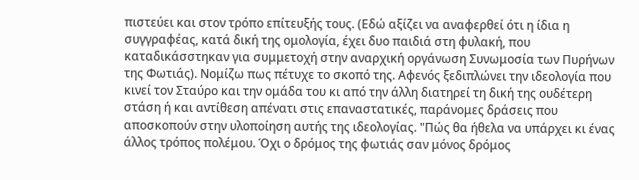πιστεύει και στον τρόπο επίτευξής τους. (Εδώ αξίζει να αναφερθεί ότι η ίδια η συγγραφέας, κατά δική της ομολογία, έχει δυο παιδιά στη φυλακή, που καταδικάσστηκαν για συμμετοχή στην αναρχική οργάνωση Συνωμοσία των Πυρήνων της Φωτιάς). Νομίζω πως πέτυχε το σκοπό της. Αφενός ξεδιπλώνει την ιδεολογία που κινεί τον Σταύρο και την ομάδα του κι από την άλλη διατηρεί τη δική της ουδέτερη στάση ή και αντίθεση απένατι στις επαναστατικές, παράνομες δράσεις που αποσκοπούν στην υλοποίηση αυτής της ιδεολογίας. "Πώς θα ήθελα να υπάρχει κι ένας άλλος τρόπος πολέμου. Όχι ο δρόμος της φωτιάς σαν μόνος δρόμος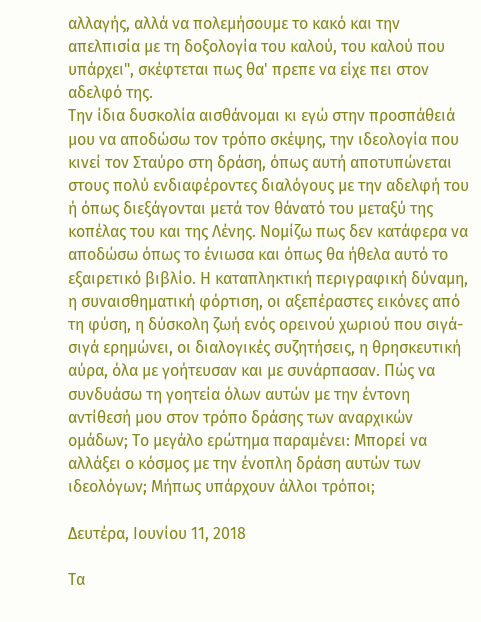αλλαγής, αλλά να πολεμήσουμε το κακό και την απελπισία με τη δοξολογία του καλού, του καλού που υπάρχει", σκέφτεται πως θα' πρεπε να είχε πει στον αδελφό της.
Την ίδια δυσκολία αισθάνομαι κι εγώ στην προσπάθειά μου να αποδώσω τον τρόπο σκέψης, την ιδεολογία που κινεί τον Σταύρο στη δράση, όπως αυτή αποτυπώνεται στους πολύ ενδιαφέροντες διαλόγους με την αδελφή του ή όπως διεξάγονται μετά τον θάνατό του μεταξύ της κοπέλας του και της Λένης. Νομίζω πως δεν κατάφερα να αποδώσω όπως το ένιωσα και όπως θα ήθελα αυτό το εξαιρετικό βιβλίο. Η καταπληκτική περιγραφική δύναμη, η συναισθηματική φόρτιση, οι αξεπέραστες εικόνες από τη φύση, η δύσκολη ζωή ενός ορεινού χωριού που σιγά-σιγά ερημώνει, οι διαλογικές συζητήσεις, η θρησκευτική αύρα, όλα με γοήτευσαν και με συνάρπασαν. Πώς να συνδυάσω τη γοητεία όλων αυτών με την έντονη αντίθεσή μου στον τρόπο δράσης των αναρχικών ομάδων; Το μεγάλο ερώτημα παραμένει: Μπορεί να αλλάξει ο κόσμος με την ένοπλη δράση αυτών των ιδεολόγων; Μήπως υπάρχουν άλλοι τρόποι;

Δευτέρα, Ιουνίου 11, 2018

Τα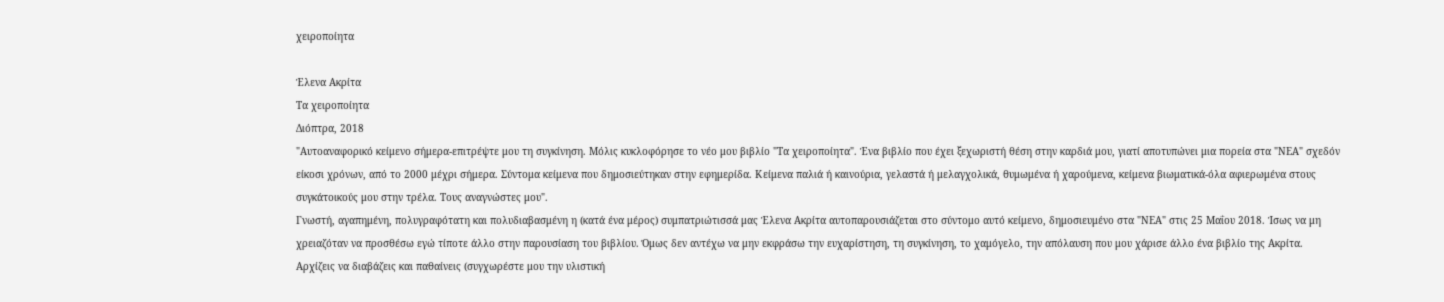χειροποίητα

Έλενα Ακρίτα
Τα χειροποίητα
Διόπτρα, 2018
"Αυτοαναφορικό κείμενο σήμερα-επιτρέψτε μου τη συγκίνηση. Μόλις κυκλοφόρησε το νέο μου βιβλίο "Τα χειροποίητα". Ένα βιβλίο που έχει ξεχωριστή θέση στην καρδιά μου, γιατί αποτυπώνει μια πορεία στα "ΝΕΑ" σχεδόν είκοσι χρόνων, από το 2000 μέχρι σήμερα. Σύντομα κείμενα που δημοσιεύτηκαν στην εφημερίδα. Κείμενα παλιά ή καινούρια, γελαστά ή μελαγχολικά, θυμωμένα ή χαρούμενα, κείμενα βιωματικά-όλα αφιερωμένα στους συγκάτοικούς μου στην τρέλα. Τους αναγνώστες μου".
Γνωστή, αγαπημένη, πολυγραφότατη και πολυδιαβασμένη η (κατά ένα μέρος) συμπατριώτισσά μας Έλενα Ακρίτα αυτοπαρουσιάζεται στο σύντομο αυτό κείμενο, δημοσιευμένο στα "ΝΕΑ" στις 25 Μαΐου 2018. Ίσως να μη χρειαζόταν να προσθέσω εγώ τίποτε άλλο στην παρουσίαση του βιβλίου. Όμως δεν αντέχω να μην εκφράσω την ευχαρίστηση, τη συγκίνηση, το χαμόγελο, την απόλαυση που μου χάρισε άλλο ένα βιβλίο της Ακρίτα.
Αρχίζεις να διαβάζεις και παθαίνεις (συγχωρέστε μου την υλιστική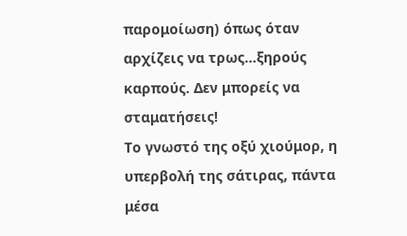παρομοίωση) όπως όταν αρχίζεις να τρως...ξηρούς καρπούς. Δεν μπορείς να σταματήσεις!
Το γνωστό της οξύ χιούμορ, η υπερβολή της σάτιρας, πάντα μέσα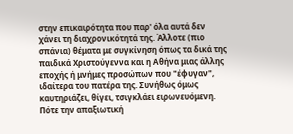στην επικαιρότητα που παρ' όλα αυτά δεν χάνει τη διαχρονικότητά της. Άλλοτε (πιο σπάνια) θέματα με συγκίνηση όπως τα δικά της παιδικά Χριστούγεννα και η Αθήνα μιας άλλης εποχής ή μνήμες προσώπων που "έφυγαν", ιδαίτερα του πατέρα της. Συνήθως όμως καυτηριάζει, θίγει, τσιγκλάει ειρωνευόμενη. Πότε την απαξιωτική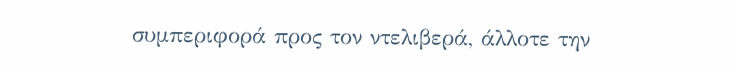συμπεριφορά προς τον ντελιβερά, άλλοτε την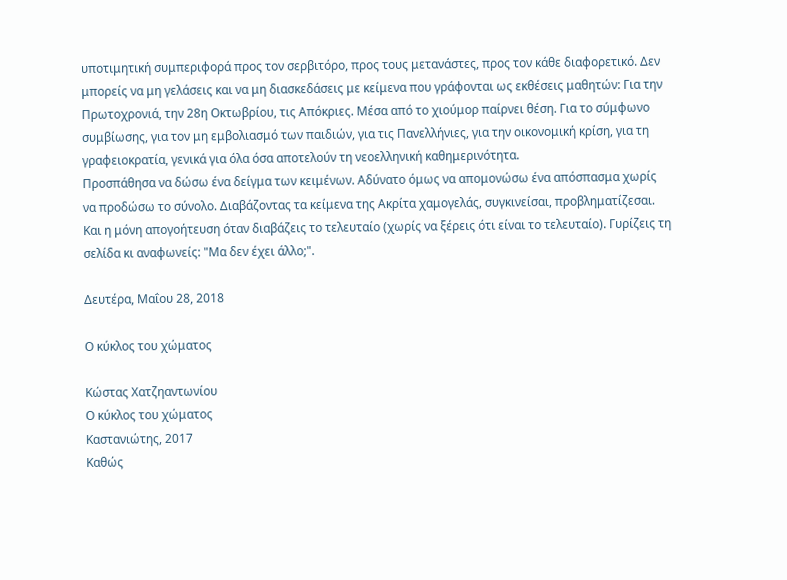υποτιμητική συμπεριφορά προς τον σερβιτόρο, προς τους μετανάστες, προς τον κάθε διαφορετικό. Δεν μπορείς να μη γελάσεις και να μη διασκεδάσεις με κείμενα που γράφονται ως εκθέσεις μαθητών: Για την Πρωτοχρονιά, την 28η Οκτωβρίου, τις Απόκριες. Μέσα από το χιούμορ παίρνει θέση. Για το σύμφωνο συμβίωσης, για τον μη εμβολιασμό των παιδιών, για τις Πανελλήνιες, για την οικονομική κρίση, για τη γραφειοκρατία, γενικά για όλα όσα αποτελούν τη νεοελληνική καθημερινότητα.
Προσπάθησα να δώσω ένα δείγμα των κειμένων. Αδύνατο όμως να απομονώσω ένα απόσπασμα χωρίς να προδώσω το σύνολο. Διαβάζοντας τα κείμενα της Ακρίτα χαμογελάς, συγκινείσαι, προβληματίζεσαι. Και η μόνη απογοήτευση όταν διαβάζεις το τελευταίο (χωρίς να ξέρεις ότι είναι το τελευταίο). Γυρίζεις τη σελίδα κι αναφωνείς: "Μα δεν έχει άλλο;".

Δευτέρα, Μαΐου 28, 2018

Ο κύκλος του χώματος

Κώστας Χατζηαντωνίου
Ο κύκλος του χώματος
Καστανιώτης, 2017
Καθώς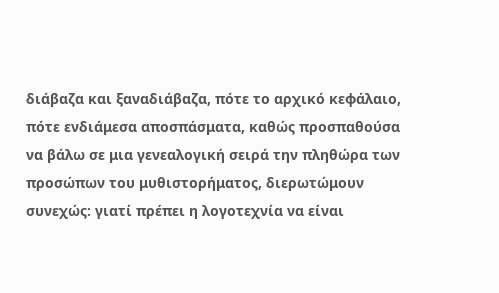διάβαζα και ξαναδιάβαζα, πότε το αρχικό κεφάλαιο, πότε ενδιάμεσα αποσπάσματα, καθώς προσπαθούσα να βάλω σε μια γενεαλογική σειρά την πληθώρα των προσώπων του μυθιστορήματος, διερωτώμουν συνεχώς: γιατί πρέπει η λογοτεχνία να είναι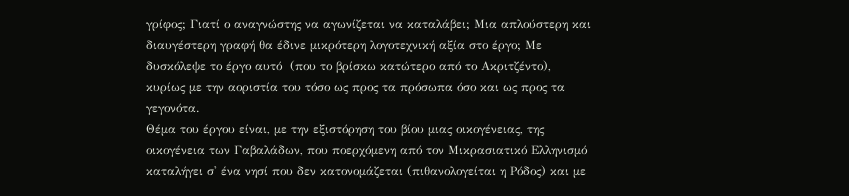γρίφος; Γιατί ο αναγνώστης να αγωνίζεται να καταλάβει; Μια απλούστερη και διαυγέστερη γραφή θα έδινε μικρότερη λογοτεχνική αξία στο έργο; Με δυσκόλεψε το έργο αυτό  (που το βρίσκω κατώτερο από το Ακριτζέντο), κυρίως με την αοριστία του τόσο ως προς τα πρόσωπα όσο και ως προς τα γεγονότα.
Θέμα του έργου είναι, με την εξιστόρηση του βίου μιας οικογένειας, της οικογένεια των Γαβαλάδων, που ποερχόμενη από τον Μικρασιατικό Ελληνισμό καταλήγει σ' ένα νησί που δεν κατονομάζεται (πιθανολογείται η Ρόδος) και με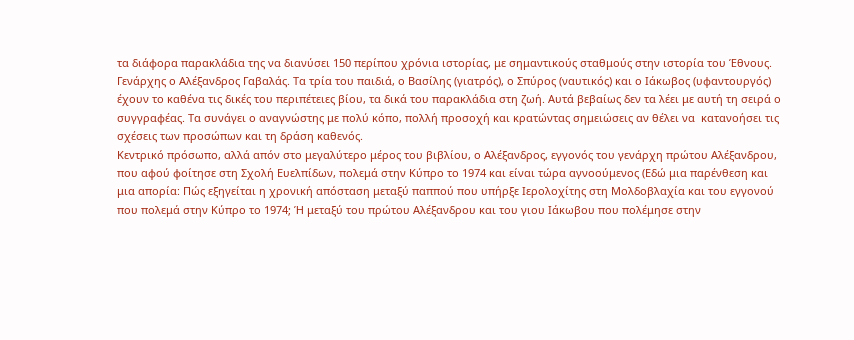τα διάφορα παρακλάδια της να διανύσει 150 περίπου χρόνια ιστορίας, με σημαντικούς σταθμούς στην ιστορία του Έθνους.
Γενάρχης ο Αλέξανδρος Γαβαλάς. Τα τρία του παιδιά, ο Βασίλης (γιατρός), ο Σπύρος (ναυτικός) και ο Ιάκωβος (υφαντουργός) έχουν το καθένα τις δικές του περιπέτειες βίου, τα δικά του παρακλάδια στη ζωή. Αυτά βεβαίως δεν τα λέει με αυτή τη σειρά ο συγγραφέας. Τα συνάγει ο αναγνώστης με πολύ κόπο, πολλή προσοχή και κρατώντας σημειώσεις αν θέλει να  κατανοήσει τις σχέσεις των προσώπων και τη δράση καθενός.
Κεντρικό πρόσωπο, αλλά απόν στο μεγαλύτερο μέρος του βιβλίου, ο Αλέξανδρος, εγγονός του γενάρχη πρώτου Αλέξανδρου, που αφού φοίτησε στη Σχολή Ευελπίδων, πολεμά στην Κύπρο το 1974 και είναι τώρα αγνοούμενος (Εδώ μια παρένθεση και μια απορία: Πώς εξηγείται η χρονική απόσταση μεταξύ παππού που υπήρξε Ιερολοχίτης στη Μολδοβλαχία και του εγγονού που πολεμά στην Κύπρο το 1974; Ή μεταξύ του πρώτου Αλέξανδρου και του γιου Ιάκωβου που πολέμησε στην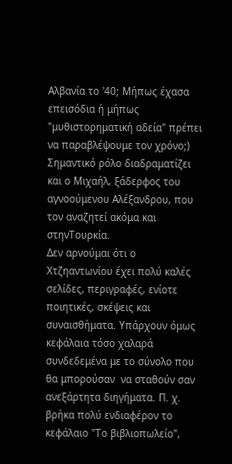Αλβανία το '40; Μήπως έχασα επεισόδια ή μήπως "μυθιστορηματική αδεία" πρέπει να παραβλέψουμε τον χρόνο;) Σημαντικό ρόλο διαδραματίζει και ο Μιχαήλ, ξάδερφος του αγνοούμενου Αλέξανδρου, που τον αναζητεί ακόμα και στηνΤουρκία.
Δεν αρνούμαι ότι ο Χτζηαντωνίου έχει πολύ καλές σελίδες, περιγραφές, ενίοτε ποιητικές, σκέψεις και συναισθήματα. Υπάρχουν όμως κεφάλαια τόσο χαλαρά συνδεδεμένα με το σύνολο που θα μπορούσαν  να σταθούν σαν ανεξάρτητα διηγήματα. Π. χ. βρήκα πολύ ενδιαφέρον το κεφάλαιο "Το βιβλιοπωλείο",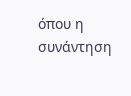όπου η συνάντηση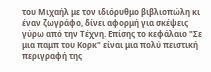του Μιχαήλ με τον ιδιόρυθμο βιβλιοπώλη κι έναν ζωγράφο, δίνει αφορμή για σκέψεις γύρω από την Τέχνη. Επίσης το κεφάλαιο "Σε μια παμπ του Κορκ" είναι μια πολύ πειστική περιγραφή της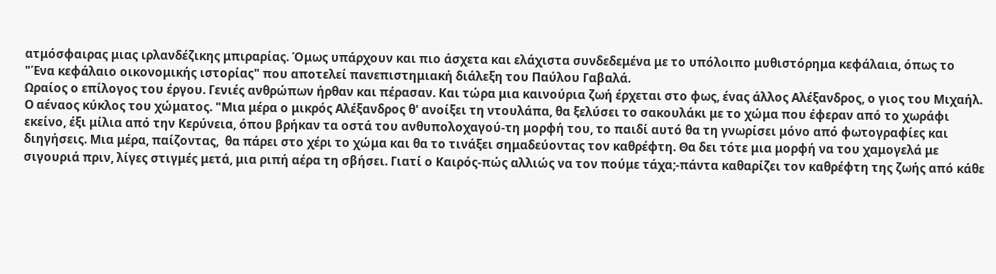ατμόσφαιρας μιας ιρλανδέζικης μπιραρίας. Όμως υπάρχουν και πιο άσχετα και ελάχιστα συνδεδεμένα με το υπόλοιπο μυθιστόρημα κεφάλαια, όπως το "Ένα κεφάλαιο οικονομικής ιστορίας" που αποτελεί πανεπιστημιακή διάλεξη του Παύλου Γαβαλά.
Ωραίος ο επίλογος του έργου. Γενιές ανθρώπων ήρθαν και πέρασαν. Και τώρα μια καινούρια ζωή έρχεται στο φως, ένας άλλος Αλέξανδρος, ο γιος του Μιχαήλ. Ο αέναος κύκλος του χώματος. "Μια μέρα ο μικρός Αλέξανδρος θ' ανοίξει τη ντουλάπα, θα ξελύσει το σακουλάκι με το χώμα που έφεραν από το χωράφι εκείνο, έξι μίλια από την Κερύνεια, όπου βρήκαν τα οστά του ανθυπολοχαγού-τη μορφή του, το παιδί αυτό θα τη γνωρίσει μόνο από φωτογραφίες και διηγήσεις. Μια μέρα, παίζοντας,  θα πάρει στο χέρι το χώμα και θα το τινάξει σημαδεύοντας τον καθρέφτη. Θα δει τότε μια μορφή να του χαμογελά με σιγουριά πριν, λίγες στιγμές μετά, μια ριπή αέρα τη σβήσει. Γιατί ο Καιρός-πώς αλλιώς να τον πούμε τάχα;-πάντα καθαρίζει τον καθρέφτη της ζωής από κάθε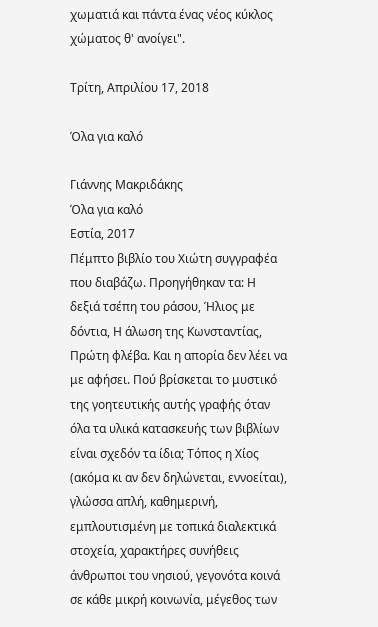χωματιά και πάντα ένας νέος κύκλος χώματος θ' ανοίγει".

Τρίτη, Απριλίου 17, 2018

Όλα για καλό

Γιάννης Μακριδάκης
Όλα για καλό
Εστία, 2017
Πέμπτο βιβλίο του Χιώτη συγγραφέα που διαβάζω. Προηγήθηκαν τα: Η δεξιά τσέπη του ράσου, Ήλιος με δόντια, Η άλωση της Κωνσταντίας, Πρώτη φλέβα. Και η απορία δεν λέει να με αφήσει. Πού βρίσκεται το μυστικό της γοητευτικής αυτής γραφής όταν όλα τα υλικά κατασκευής των βιβλίων είναι σχεδόν τα ίδια; Τόπος η Χίος (ακόμα κι αν δεν δηλώνεται, εννοείται), γλώσσα απλή, καθημερινή, εμπλουτισμένη με τοπικά διαλεκτικά στοχεία, χαρακτήρες συνήθεις άνθρωποι του νησιού, γεγονότα κοινά σε κάθε μικρή κοινωνία, μέγεθος των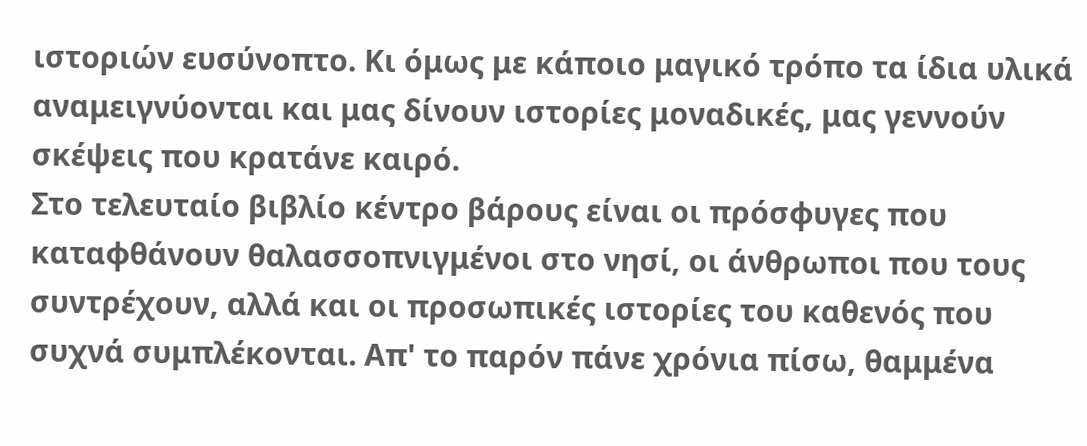ιστοριών ευσύνοπτο. Κι όμως με κάποιο μαγικό τρόπο τα ίδια υλικά αναμειγνύονται και μας δίνουν ιστορίες μοναδικές, μας γεννούν σκέψεις που κρατάνε καιρό.
Στο τελευταίο βιβλίο κέντρο βάρους είναι οι πρόσφυγες που καταφθάνουν θαλασσοπνιγμένοι στο νησί, οι άνθρωποι που τους συντρέχουν, αλλά και οι προσωπικές ιστορίες του καθενός που συχνά συμπλέκονται. Απ' το παρόν πάνε χρόνια πίσω, θαμμένα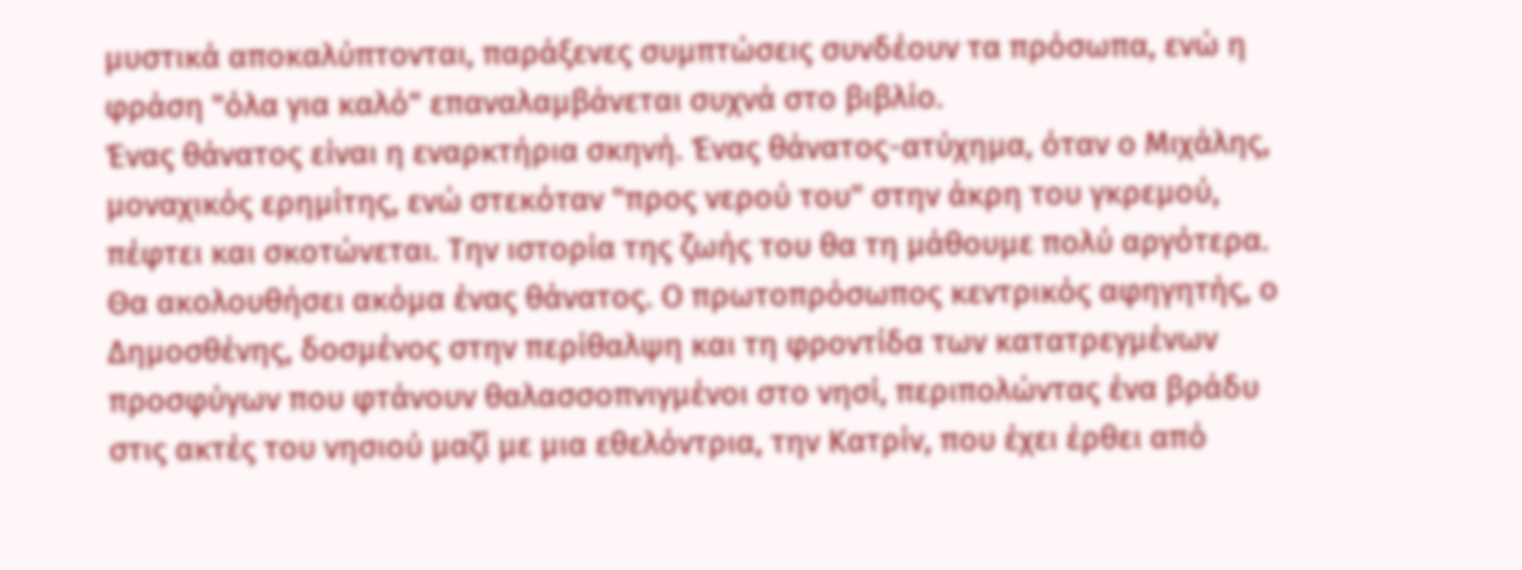μυστικά αποκαλύπτονται, παράξενες συμπτώσεις συνδέουν τα πρόσωπα, ενώ η φράση "όλα για καλό" επαναλαμβάνεται συχνά στο βιβλίο.
Ένας θάνατος είναι η εναρκτήρια σκηνή. Ένας θάνατος-ατύχημα, όταν ο Μιχάλης, μοναχικός ερημίτης, ενώ στεκόταν "προς νερού του" στην άκρη του γκρεμού, πέφτει και σκοτώνεται. Την ιστορία της ζωής του θα τη μάθουμε πολύ αργότερα.
Θα ακολουθήσει ακόμα ένας θάνατος. Ο πρωτοπρόσωπος κεντρικός αφηγητής, ο Δημοσθένης, δοσμένος στην περίθαλψη και τη φροντίδα των κατατρεγμένων προσφύγων που φτάνουν θαλασσοπνιγμένοι στο νησί, περιπολώντας ένα βράδυ στις ακτές του νησιού μαζί με μια εθελόντρια, την Κατρίν, που έχει έρθει από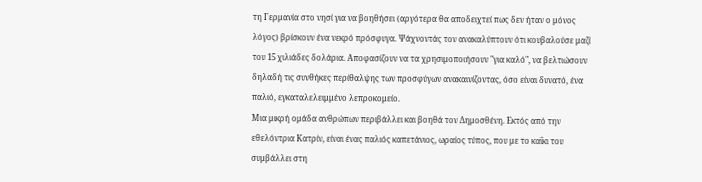τη Γερμανία στο νησί για να βοηθήσει (αργότερα θα αποδειχτεί πως δεν ήταν ο μόνος λόγος) βρίσκουν ένα νεκρό πρόσφυγα. Ψάχνοντάς τον ανακαλύπτουν ότι κουβαλούσε μαζί του 15 χιλιάδες δολάρια. Αποφασίζουν να τα χρησιμοποιήσουν "για καλό", να βελτιώσουν δηλαδή τις συνθήκες περίθαλψης των προσφύγων ανακαινίζοντας, όσο είναι δυνατό, ένα παλιό, εγκαταλελειμμένο λεπροκομείο.
Μια μικρή ομάδα ανθρώπων περιβάλλει και βοηθά τον Δημοσθένη. Εκτός από την εθελόντρια Κατρίν, είναι ένας παλιός καπετάνιος, ωραίος τύπος, που με το καΐκι του συμβάλλει στη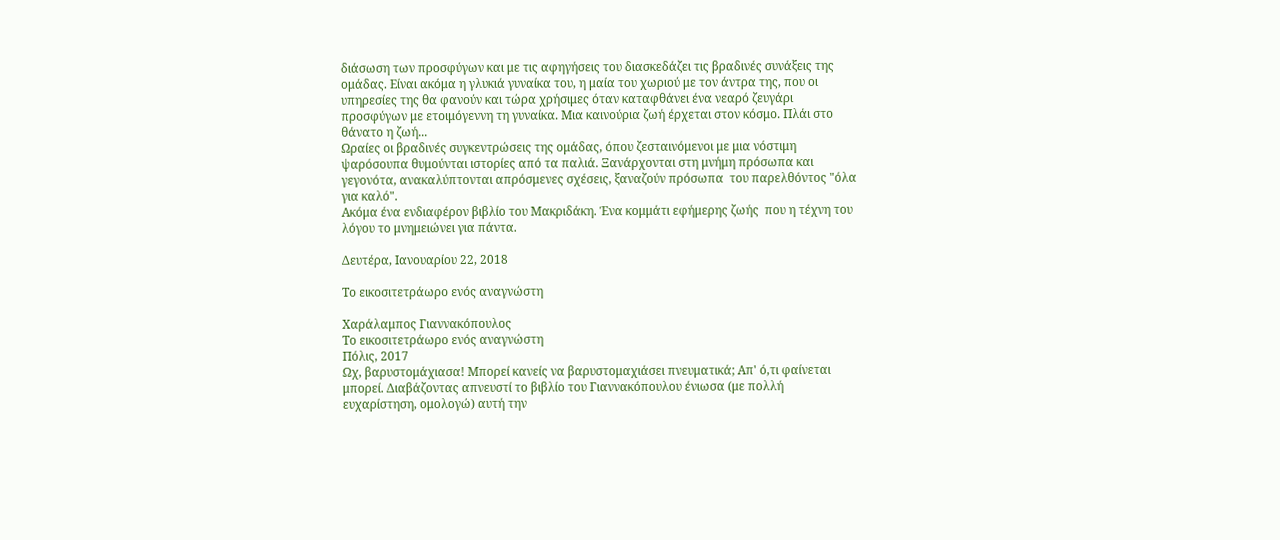διάσωση των προσφύγων και με τις αφηγήσεις του διασκεδάζει τις βραδινές συνάξεις της ομάδας. Είναι ακόμα η γλυκιά γυναίκα του, η μαία του χωριού με τον άντρα της, που οι υπηρεσίες της θα φανούν και τώρα χρήσιμες όταν καταφθάνει ένα νεαρό ζευγάρι προσφύγων με ετοιμόγεννη τη γυναίκα. Μια καινούρια ζωή έρχεται στον κόσμο. Πλάι στο θάνατο η ζωή...
Ωραίες οι βραδινές συγκεντρώσεις της ομάδας, όπου ζεσταινόμενοι με μια νόστιμη ψαρόσουπα θυμούνται ιστορίες από τα παλιά. Ξανάρχονται στη μνήμη πρόσωπα και γεγονότα, ανακαλύπτονται απρόσμενες σχέσεις, ξαναζούν πρόσωπα  του παρελθόντος "όλα για καλό".
Ακόμα ένα ενδιαφέρον βιβλίο του Μακριδάκη. Ένα κομμάτι εφήμερης ζωής  που η τέχνη του λόγου το μνημειώνει για πάντα.

Δευτέρα, Ιανουαρίου 22, 2018

Το εικοσιτετράωρο ενός αναγνώστη

Χαράλαμπος Γιαννακόπουλος
Το εικοσιτετράωρο ενός αναγνώστη
Πόλις, 2017
Ωχ, βαρυστομάχιασα! Μπορεί κανείς να βαρυστομαχιάσει πνευματικά; Απ' ό,τι φαίνεται μπορεί. Διαβάζοντας απνευστί το βιβλίο του Γιαννακόπουλου ένιωσα (με πολλή ευχαρίστηση, ομολογώ) αυτή την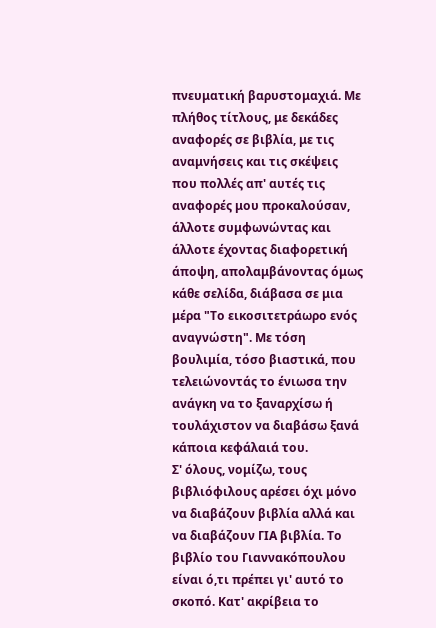πνευματική βαρυστομαχιά. Με πλήθος τίτλους, με δεκάδες αναφορές σε βιβλία, με τις αναμνήσεις και τις σκέψεις που πολλές απ' αυτές τις αναφορές μου προκαλούσαν, άλλοτε συμφωνώντας και άλλοτε έχοντας διαφορετική άποψη, απολαμβάνοντας όμως κάθε σελίδα, διάβασα σε μια μέρα "Το εικοσιτετράωρο ενός αναγνώστη". Με τόση βουλιμία, τόσο βιαστικά, που τελειώνοντάς το ένιωσα την ανάγκη να το ξαναρχίσω ή τουλάχιστον να διαβάσω ξανά κάποια κεφάλαιά του.
Σ' όλους, νομίζω, τους βιβλιόφιλους αρέσει όχι μόνο να διαβάζουν βιβλία αλλά και να διαβάζουν ΓΙΑ βιβλία. Το βιβλίο του Γιαννακόπουλου είναι ό,τι πρέπει γι' αυτό το σκοπό. Κατ' ακρίβεια το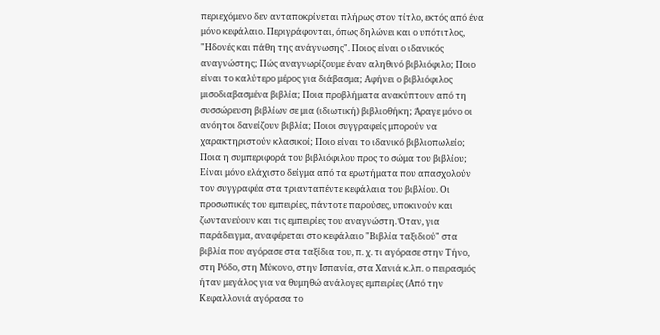περιεχόμενο δεν ανταποκρίνεται πλήρως στον τίτλο, εκτός από ένα μόνο κεφάλαιο. Περιγράφονται, όπως δηλώνει και ο υπότιτλος, "Ηδονές και πάθη της ανάγνωσης". Ποιος είναι ο ιδανικός αναγνώστης; Πώς αναγνωρίζουμε έναν αληθινό βιβλιόφιλο; Ποιο είναι το καλύτερο μέρος για διάβασμα; Αφήνει ο βιβλιόφιλος μισοδιαβασμένα βιβλία; Ποια προβλήματα ανακύπτουν από τη συσσώρευση βιβλίων σε μια (ιδιωτική) βιβλιοθήκη; Άραγε μόνο οι ανόητοι δανείζουν βιβλία; Ποιοι συγγραφείς μπορούν να χαρακτηριστούν κλασικοί; Ποιο είναι το ιδανικό βιβλιοπωλείο; Ποια η συμπεριφορά του βιβλιόφιλου προς το σώμα του βιβλίου; Είναι μόνο ελάχιστο δείγμα από τα ερωτήματα που απασχολούν τον συγγραφέα στα τριανταπέντε κεφάλαια του βιβλίου. Οι προσωπικές του εμπειρίες, πάντοτε παρούσες, υποκινούν και ζωντανεύουν και τις εμπειρίες του αναγνώστη. Όταν, για παράδειγμα, αναφέρεται στο κεφάλαιο "Βιβλία ταξιδιού" στα βιβλία που αγόρασε στα ταξίδια του, π. χ. τι αγόρασε στην Τήνο, στη Ρόδο, στη Μύκονο, στην Ισπανία, στα Χανιά κ.λπ. ο πειρασμός ήταν μεγάλος για να θυμηθώ ανάλογες εμπειρίες (Από την Κεφαλλονιά αγόρασα το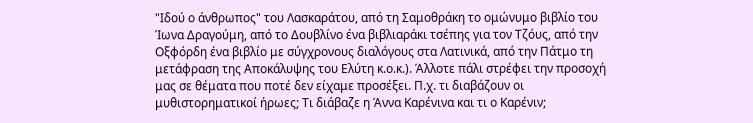"Ιδού ο άνθρωπος" του Λασκαράτου, από τη Σαμοθράκη το ομώνυμο βιβλίο του Ίωνα Δραγούμη, από το Δουβλίνο ένα βιβλιαράκι τσέπης για τον Τζόυς, από την Οξφόρδη ένα βιβλίο με σύγχρονους διαλόγους στα Λατινικά, από την Πάτμο τη μετάφραση της Αποκάλυψης του Ελύτη κ.ο.κ.). Άλλοτε πάλι στρέφει την προσοχή μας σε θέματα που ποτέ δεν είχαμε προσέξει. Π.χ. τι διαβάζουν οι μυθιστορηματικοί ήρωες; Τι διάβαζε η Άννα Καρένινα και τι ο Καρένιν;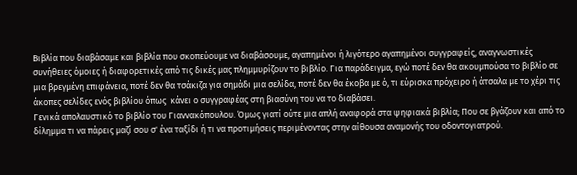Βιβλία που διαβάσαμε και βιβλία που σκοπεύουμε να διαβάσουμε, αγαπημένοι ή λιγότερο αγαπημένοι συγγραφείς, αναγνωστικές συνήθειες όμοιες ή διαφορετικές από τις δικές μας πλημμυρίζουν το βιβλίο. Για παράδειγμα, εγώ ποτέ δεν θα ακουμπούσα το βιβλίο σε μια βρεγμένη επιφάνεια, ποτέ δεν θα τσάκιζα για σημάδι μια σελίδα, ποτέ δεν θα έκοβα με ό, τι εύρισκα πρόχειρο ή άτσαλα με το χέρι τις άκοπες σελίδες ενός βιβλίου όπως  κάνει ο συγγραφέας στη βιασύνη του να το διαβάσει.
Γενικά απολαυστικό το βιβλίο του Γιαννακόπουλου. Όμως γιατί ούτε μια απλή αναφορά στα ψηφιακά βιβλία; Που σε βγάζουν και από το δίλημμα τι να πάρεις μαζί σου σ' ένα ταξίδι ή τι να προτιμήσεις περιμένοντας στην αίθουσα αναμονής του οδοντογιατρού.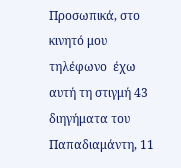Προσωπικά, στο κινητό μου τηλέφωνο  έχω αυτή τη στιγμή 43 διηγήματα του Παπαδιαμάντη, 11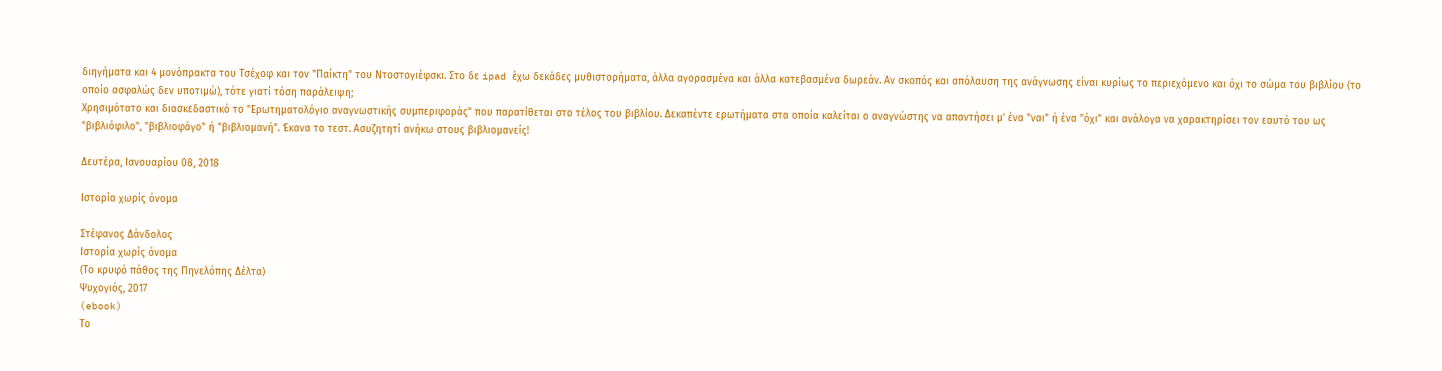διηγήματα και 4 μονόπρακτα του Τσέχοφ και τον "Παίκτη" του Ντοστογιέφσκι. Στο δε ipad έχω δεκάδες μυθιστορήματα, άλλα αγορασμένα και άλλα κατεβασμένα δωρεάν. Αν σκοπός και απόλαυση της ανάγνωσης είναι κυρίως το περιεχόμενο και όχι το σώμα του βιβλίου (το οποίο ασφαλώς δεν υποτιμώ), τότε γιατί τόση παράλειψη;
Χρησιμότατο και διασκεδαστικό το "Ερωτηματολόγιο αναγνωστικής συμπεριφοράς" που παρατίθεται στο τέλος του βιβλίου. Δεκαπέντε ερωτήματα στα οποία καλείται ο αναγνώστης να απαντήσει μ' ένα "ναι" ή ένα "όχι" και ανάλογα να χαρακτηρίσει τον εαυτό του ως "βιβλιόφιλο", "βιβλιοφάγο" ή "βιβλιομανή". Έκανα το τεστ. Ασυζητητί ανήκω στους βιβλιομανείς!

Δευτέρα, Ιανουαρίου 08, 2018

Ιστορία χωρίς όνομα

Στέφανος Δάνδολος
Ιστορία χωρίς όνομα
(Το κρυφό πάθος της Πηνελόπης Δέλτα)
Ψυχογιός, 2017
(ebook)
Το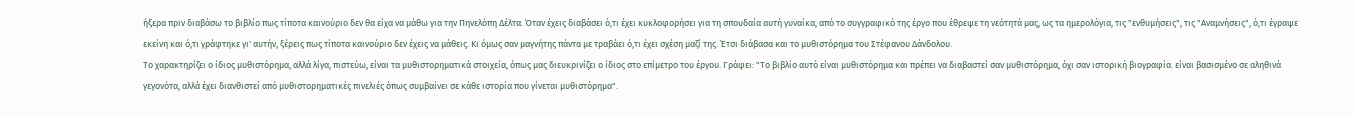ήξερα πριν διαβάσω το βιβλίο πως τίποτα καινούριο δεν θα είχα να μάθω για την Πηνελόπη Δέλτα. Όταν έχεις διαβάσει ό,τι έχει κυκλοφορήσει για τη σπουδαία αυτή γυναίκα, από το συγγραφικό της έργο που έθρεψε τη νεότητά μας, ως τα ημερολόγια, τις "ενθυμήσεις", τις "Αναμνήσεις", ό,τι έγραψε εκείνη και ό,τι γράφτηκε γι' αυτήν, ξέρεις πως τίποτα καινούριο δεν έχεις να μάθεις. Κι όμως σαν μαγνήτης πάντα με τραβάει ό,τι έχει σχέση μαζί της. Έτσι διάβασα και το μυθιστόρημα του Στέφανου Δάνδολου.
Το χαρακτηρίζει ο ίδιος μυθιστόρημα, αλλά λίγα, πιστεύω, είναι τα μυθιστορηματικά στοιχεία, όπως μας διευκρινίζει ο ίδιος στο επίμετρο του έργου. Γράφει: "Το βιβλίο αυτό είναι μυθιστόρημα και πρέπει να διαβαστεί σαν μυθιστόρημα, όχι σαν ιστορική βιογραφία. είναι βασισμένο σε αληθινά γεγονότα, αλλά έχει διανθιστεί από μυθιστορηματικές πινελιές όπως συμβαίνει σε κάθε ιστορία που γίνεται μυθιστόρημα".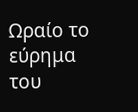Ωραίο το εύρημα του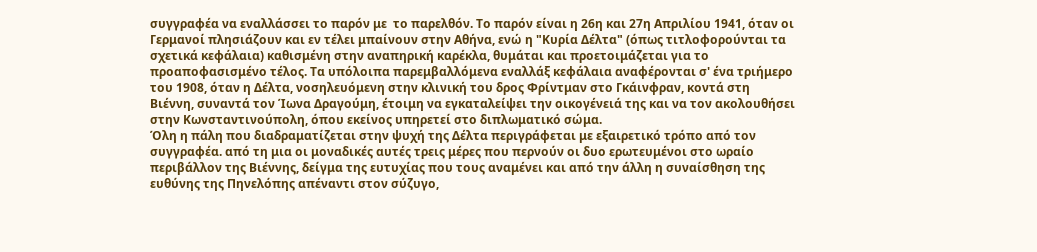συγγραφέα να εναλλάσσει το παρόν με  το παρελθόν. Το παρόν είναι η 26η και 27η Απριλίου 1941, όταν οι Γερμανοί πλησιάζουν και εν τέλει μπαίνουν στην Αθήνα, ενώ η "Κυρία Δέλτα" (όπως τιτλοφορούνται τα σχετικά κεφάλαια) καθισμένη στην αναπηρική καρέκλα, θυμάται και προετοιμάζεται για το προαποφασισμένο τέλος. Τα υπόλοιπα παρεμβαλλόμενα εναλλάξ κεφάλαια αναφέρονται σ' ένα τριήμερο του 1908, όταν η Δέλτα, νοσηλευόμενη στην κλινική του δρος Φρίντμαν στο Γκάινφραν, κοντά στη Βιέννη, συναντά τον Ίωνα Δραγούμη, έτοιμη να εγκαταλείψει την οικογένειά της και να τον ακολουθήσει στην Κωνσταντινούπολη, όπου εκείνος υπηρετεί στο διπλωματικό σώμα.
Όλη η πάλη που διαδραματίζεται στην ψυχή της Δέλτα περιγράφεται με εξαιρετικό τρόπο από τον συγγραφέα. από τη μια οι μοναδικές αυτές τρεις μέρες που περνούν οι δυο ερωτευμένοι στο ωραίο περιβάλλον της Βιέννης, δείγμα της ευτυχίας που τους αναμένει και από την άλλη η συναίσθηση της ευθύνης της Πηνελόπης απέναντι στον σύζυγο,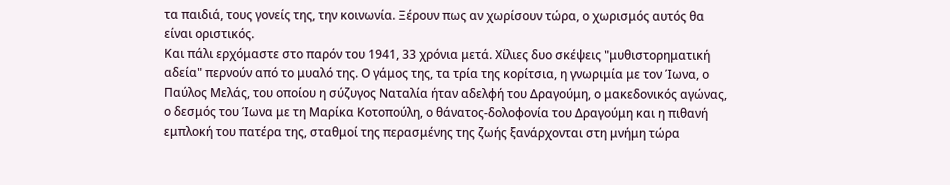τα παιδιά, τους γονείς της, την κοινωνία. Ξέρουν πως αν χωρίσουν τώρα, ο χωρισμός αυτός θα είναι οριστικός.
Και πάλι ερχόμαστε στο παρόν του 1941, 33 χρόνια μετά. Χίλιες δυο σκέψεις "μυθιστορηματική αδεία" περνούν από το μυαλό της. Ο γάμος της, τα τρία της κορίτσια, η γνωριμία με τον Ίωνα, ο Παύλος Μελάς, του οποίου η σύζυγος Ναταλία ήταν αδελφή του Δραγούμη, ο μακεδονικός αγώνας, ο δεσμός του Ίωνα με τη Μαρίκα Κοτοπούλη, ο θάνατος-δολοφονία του Δραγούμη και η πιθανή εμπλοκή του πατέρα της, σταθμοί της περασμένης της ζωής ξανάρχονται στη μνήμη τώρα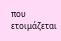που ετοιμάζεται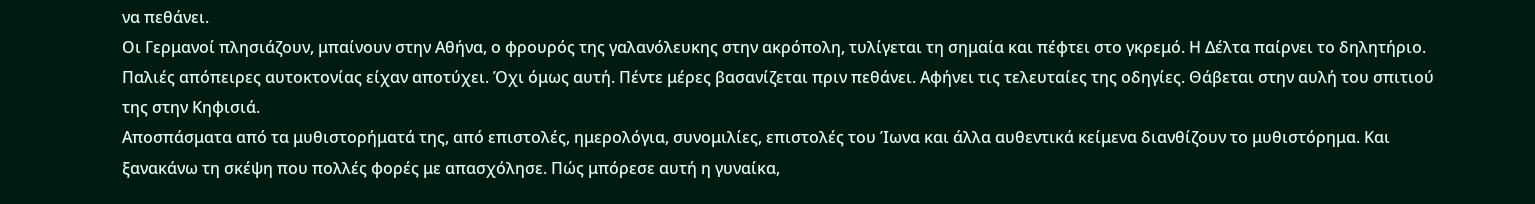να πεθάνει.
Οι Γερμανοί πλησιάζουν, μπαίνουν στην Αθήνα, ο φρουρός της γαλανόλευκης στην ακρόπολη, τυλίγεται τη σημαία και πέφτει στο γκρεμό. Η Δέλτα παίρνει το δηλητήριο. Παλιές απόπειρες αυτοκτονίας είχαν αποτύχει. Όχι όμως αυτή. Πέντε μέρες βασανίζεται πριν πεθάνει. Αφήνει τις τελευταίες της οδηγίες. Θάβεται στην αυλή του σπιτιού της στην Κηφισιά.
Αποσπάσματα από τα μυθιστορήματά της, από επιστολές, ημερολόγια, συνομιλίες, επιστολές του Ίωνα και άλλα αυθεντικά κείμενα διανθίζουν το μυθιστόρημα. Και ξανακάνω τη σκέψη που πολλές φορές με απασχόλησε. Πώς μπόρεσε αυτή η γυναίκα,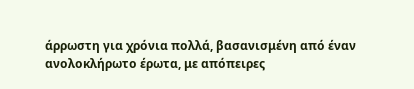άρρωστη για χρόνια πολλά, βασανισμένη από έναν ανολοκλήρωτο έρωτα, με απόπειρες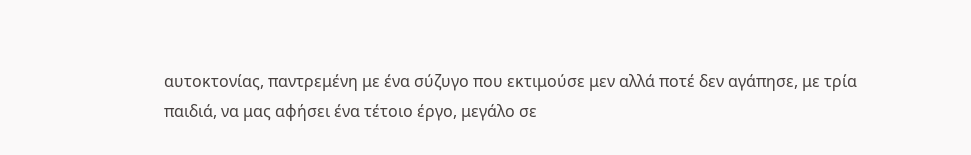αυτοκτονίας, παντρεμένη με ένα σύζυγο που εκτιμούσε μεν αλλά ποτέ δεν αγάπησε, με τρία παιδιά, να μας αφήσει ένα τέτοιο έργο, μεγάλο σε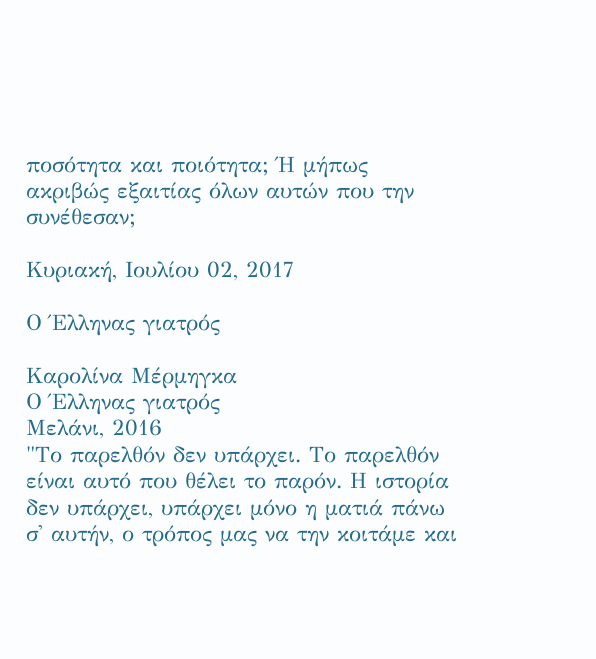ποσότητα και ποιότητα; Ή μήπως ακριβώς εξαιτίας όλων αυτών που την συνέθεσαν;

Κυριακή, Ιουλίου 02, 2017

Ο Έλληνας γιατρός

Καρολίνα Μέρμηγκα
Ο Έλληνας γιατρός
Μελάνι, 2016
"Το παρελθόν δεν υπάρχει. Το παρελθόν είναι αυτό που θέλει το παρόν. Η ιστορία δεν υπάρχει, υπάρχει μόνο η ματιά πάνω σ' αυτήν, ο τρόπος μας να την κοιτάμε και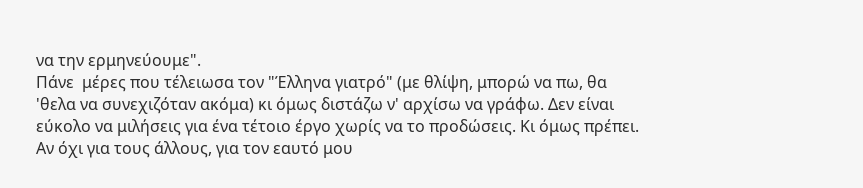να την ερμηνεύουμε".
Πάνε  μέρες που τέλειωσα τον "Έλληνα γιατρό" (με θλίψη, μπορώ να πω, θα 'θελα να συνεχιζόταν ακόμα) κι όμως διστάζω ν' αρχίσω να γράφω. Δεν είναι εύκολο να μιλήσεις για ένα τέτοιο έργο χωρίς να το προδώσεις. Κι όμως πρέπει. Αν όχι για τους άλλους, για τον εαυτό μου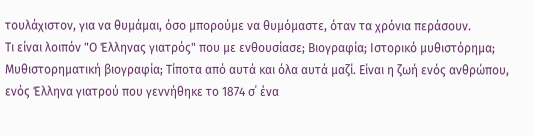τουλάχιστον, για να θυμάμαι, όσο μπορούμε να θυμόμαστε, όταν τα χρόνια περάσουν.
Τι είναι λοιπόν "Ο Έλληνας γιατρός" που με ενθουσίασε; Βιογραφία; Ιστορικό μυθιστόρημα; Μυθιστορηματική βιογραφία; Τίποτα από αυτά και όλα αυτά μαζί. Είναι η ζωή ενός ανθρώπου, ενός Έλληνα γιατρού που γεννήθηκε το 1874 σ΄ ένα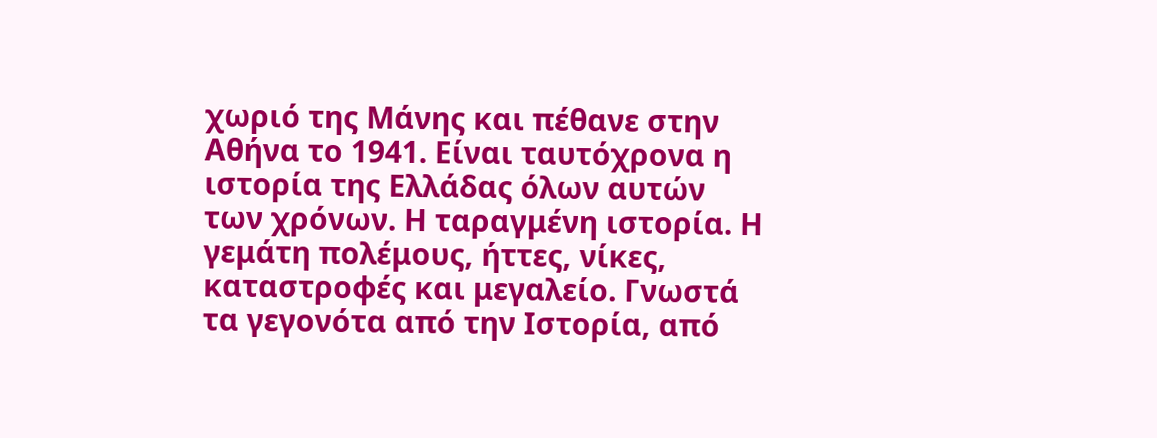χωριό της Μάνης και πέθανε στην Αθήνα το 1941. Είναι ταυτόχρονα η ιστορία της Ελλάδας όλων αυτών των χρόνων. Η ταραγμένη ιστορία. Η γεμάτη πολέμους, ήττες, νίκες, καταστροφές και μεγαλείο. Γνωστά τα γεγονότα από την Ιστορία, από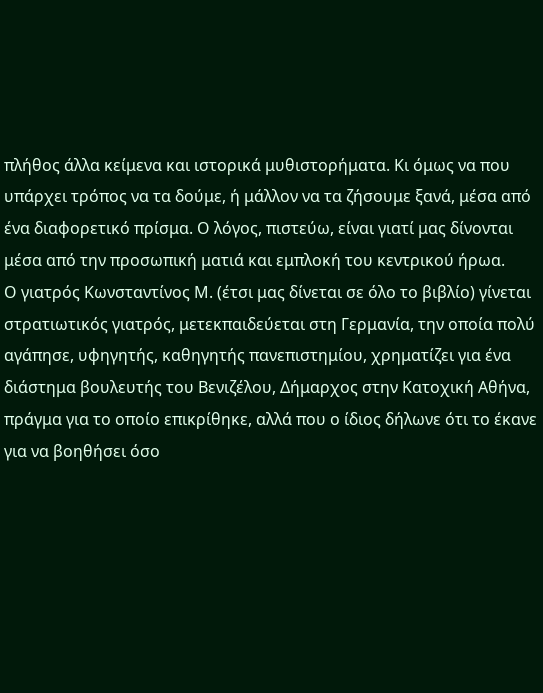πλήθος άλλα κείμενα και ιστορικά μυθιστορήματα. Κι όμως να που υπάρχει τρόπος να τα δούμε, ή μάλλον να τα ζήσουμε ξανά, μέσα από ένα διαφορετικό πρίσμα. Ο λόγος, πιστεύω, είναι γιατί μας δίνονται μέσα από την προσωπική ματιά και εμπλοκή του κεντρικού ήρωα.
Ο γιατρός Κωνσταντίνος Μ. (έτσι μας δίνεται σε όλο το βιβλίο) γίνεται στρατιωτικός γιατρός, μετεκπαιδεύεται στη Γερμανία, την οποία πολύ αγάπησε, υφηγητής, καθηγητής πανεπιστημίου, χρηματίζει για ένα διάστημα βουλευτής του Βενιζέλου, Δήμαρχος στην Κατοχική Αθήνα, πράγμα για το οποίο επικρίθηκε, αλλά που ο ίδιος δήλωνε ότι το έκανε για να βοηθήσει όσο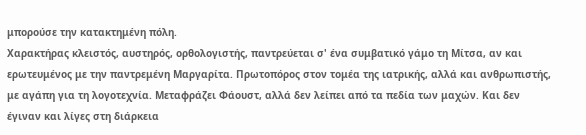μπορούσε την κατακτημένη πόλη.
Χαρακτήρας κλειστός, αυστηρός, ορθολογιστής, παντρεύεται σ' ένα συμβατικό γάμο τη Μίτσα, αν και ερωτευμένος με την παντρεμένη Μαργαρίτα. Πρωτοπόρος στον τομέα της ιατρικής, αλλά και ανθρωπιστής, με αγάπη για τη λογοτεχνία. Μεταφράζει Φάουστ, αλλά δεν λείπει από τα πεδία των μαχών. Και δεν έγιναν και λίγες στη διάρκεια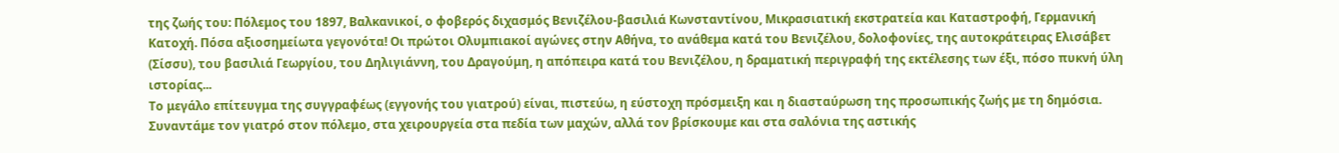της ζωής του: Πόλεμος του 1897, Βαλκανικοί, ο φοβερός διχασμός Βενιζέλου-βασιλιά Κωνσταντίνου, Μικρασιατική εκστρατεία και Καταστροφή, Γερμανική Κατοχή. Πόσα αξιοσημείωτα γεγονότα! Οι πρώτοι Ολυμπιακοί αγώνες στην Αθήνα, το ανάθεμα κατά του Βενιζέλου, δολοφονίες, της αυτοκράτειρας Ελισάβετ (Σίσσυ), του βασιλιά Γεωργίου, του Δηλιγιάννη, του Δραγούμη, η απόπειρα κατά του Βενιζέλου, η δραματική περιγραφή της εκτέλεσης των έξι, πόσο πυκνή ύλη ιστορίας...
Το μεγάλο επίτευγμα της συγγραφέως (εγγονής του γιατρού) είναι, πιστεύω, η εύστοχη πρόσμειξη και η διασταύρωση της προσωπικής ζωής με τη δημόσια. Συναντάμε τον γιατρό στον πόλεμο, στα χειρουργεία στα πεδία των μαχών, αλλά τον βρίσκουμε και στα σαλόνια της αστικής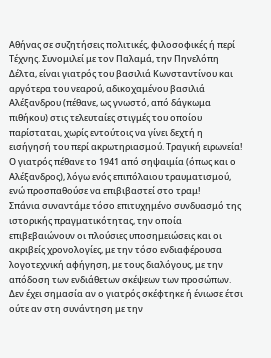Αθήνας σε συζητήσεις πολιτικές, φιλοσοφικές ή περί Τέχνης. Συνομιλεί με τον Παλαμά, την Πηνελόπη Δέλτα, είναι γιατρός του βασιλιά Κωνσταντίνου και αργότερα του νεαρού, αδικοχαμένου βασιλιά Αλέξανδρου (πέθανε, ως γνωστό, από δάγκωμα πιθήκου) στις τελευταίες στιγμές του οποίου παρίσταται, χωρίς εντούτοις να γίνει δεχτή η εισήγησή του περί ακρωτηριασμού. Τραγική ειρωνεία! Ο γιατρός πέθανε το 1941 από σηψαιμία (όπως και ο Αλέξανδρος), λόγω ενός επιπόλαιου τραυματισμού, ενώ προσπαθούσε να επιβιβαστεί στο τραμ!
Σπάνια συναντάμε τόσο επιτυχημένο συνδυασμό της ιστορικής πραγματικότητας, την οποία επιβεβαιώνουν οι πλούσιες υποσημειώσεις και οι ακριβείς χρονολογίες, με την τόσο ενδιαφέρουσα λογοτεχνική αφήγηση, με τους διαλόγους, με την απόδοση των ενδιάθετων σκέψεων των προσώπων. Δεν έχει σημασία αν ο γιατρός σκέφτηκε ή ένιωσε έτσι ούτε αν στη συνάντηση με την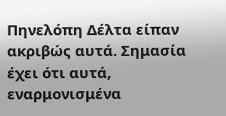Πηνελόπη Δέλτα είπαν ακριβώς αυτά. Σημασία έχει ότι αυτά, εναρμονισμένα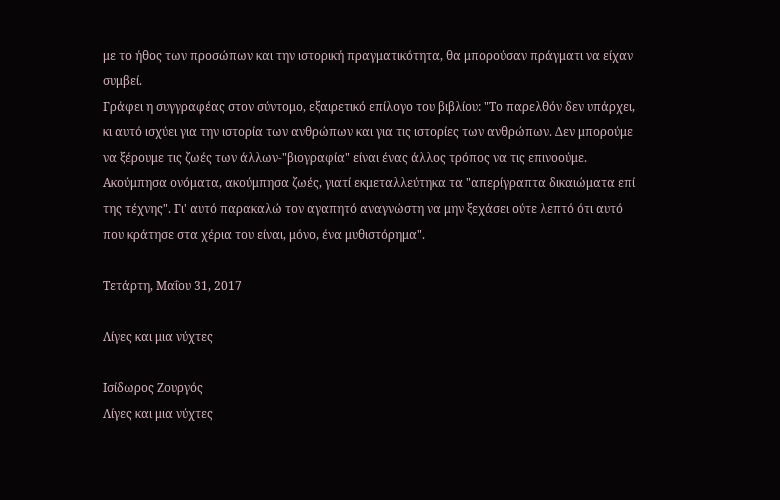με το ήθος των προσώπων και την ιστορική πραγματικότητα, θα μπορούσαν πράγματι να είχαν συμβεί.
Γράφει η συγγραφέας στον σύντομο, εξαιρετικό επίλογο του βιβλίου: "Το παρελθόν δεν υπάρχει, κι αυτό ισχύει για την ιστορία των ανθρώπων και για τις ιστορίες των ανθρώπων. Δεν μπορούμε να ξέρουμε τις ζωές των άλλων-"βιογραφία" είναι ένας άλλος τρόπος να τις επινοούμε. Ακούμπησα ονόματα, ακούμπησα ζωές, γιατί εκμεταλλεύτηκα τα "απερίγραπτα δικαιώματα επί της τέχνης". Γι' αυτό παρακαλώ τον αγαπητό αναγνώστη να μην ξεχάσει ούτε λεπτό ότι αυτό που κράτησε στα χέρια του είναι, μόνο, ένα μυθιστόρημα".

Τετάρτη, Μαΐου 31, 2017

Λίγες και μια νύχτες

Ισίδωρος Ζουργός
Λίγες και μια νύχτες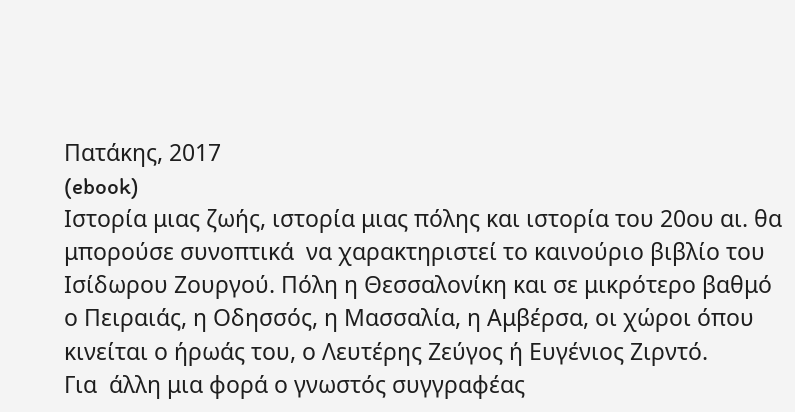Πατάκης, 2017
(ebook)
Ιστορία μιας ζωής, ιστορία μιας πόλης και ιστορία του 20ου αι. θα μπορούσε συνοπτικά  να χαρακτηριστεί το καινούριο βιβλίο του Ισίδωρου Ζουργού. Πόλη η Θεσσαλονίκη και σε μικρότερο βαθμό  ο Πειραιάς, η Οδησσός, η Μασσαλία, η Αμβέρσα, οι χώροι όπου κινείται ο ήρωάς του, ο Λευτέρης Ζεύγος ή Ευγένιος Ζιρντό.
Για  άλλη μια φορά ο γνωστός συγγραφέας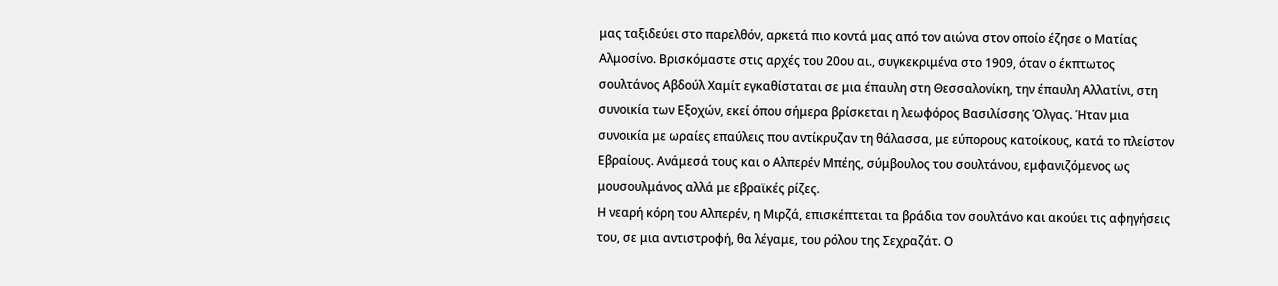μας ταξιδεύει στο παρελθόν, αρκετά πιο κοντά μας από τον αιώνα στον οποίο έζησε ο Ματίας Αλμοσίνο. Βρισκόμαστε στις αρχές του 20ου αι., συγκεκριμένα στο 1909, όταν ο έκπτωτος σουλτάνος Αβδούλ Χαμίτ εγκαθίσταται σε μια έπαυλη στη Θεσσαλονίκη, την έπαυλη Αλλατίνι, στη συνοικία των Εξοχών, εκεί όπου σήμερα βρίσκεται η λεωφόρος Βασιλίσσης Όλγας. Ήταν μια συνοικία με ωραίες επαύλεις που αντίκρυζαν τη θάλασσα, με εύπορους κατοίκους, κατά το πλείστον Εβραίους. Ανάμεσά τους και ο Αλπερέν Μπέης, σύμβουλος του σουλτάνου, εμφανιζόμενος ως μουσουλμάνος αλλά με εβραϊκές ρίζες.
Η νεαρή κόρη του Αλπερέν, η Μιρζά, επισκέπτεται τα βράδια τον σουλτάνο και ακούει τις αφηγήσεις του, σε μια αντιστροφή, θα λέγαμε, του ρόλου της Σεχραζάτ. Ο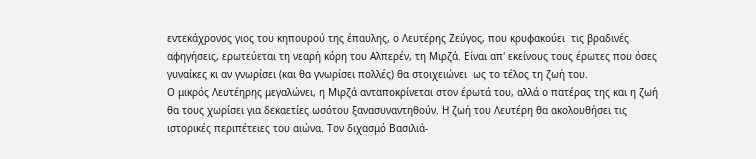εντεκάχρονος γιος του κηπουρού της έπαυλης, ο Λευτέρης Ζεύγος, που κρυφακούει  τις βραδινές αφηγήσεις, ερωτεύεται τη νεαρή κόρη του Αλπερέν, τη Μιρζά. Είναι απ' εκείνους τους έρωτες που όσες γυναίκες κι αν γνωρίσει (και θα γνωρίσει πολλές) θα στοιχειώνει  ως το τέλος τη ζωή του.
Ο μικρός Λευτέηρης μεγαλώνει, η Μιρζά ανταποκρίνεται στον έρωτά του, αλλά ο πατέρας της και η ζωή θα τους χωρίσει για δεκαετίες ωσότου ξανασυναντηθούν. Η ζωή του Λευτέρη θα ακολουθήσει τις ιστορικές περιπέτειες του αιώνα. Τον διχασμό Βασιλιά-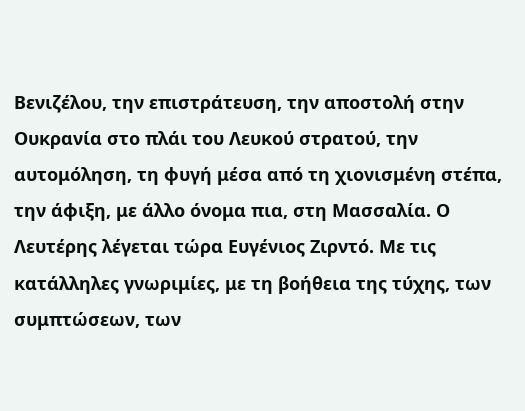Βενιζέλου, την επιστράτευση, την αποστολή στην Ουκρανία στο πλάι του Λευκού στρατού, την αυτομόληση, τη φυγή μέσα από τη χιονισμένη στέπα, την άφιξη, με άλλο όνομα πια, στη Μασσαλία. Ο Λευτέρης λέγεται τώρα Ευγένιος Ζιρντό. Με τις κατάλληλες γνωριμίες, με τη βοήθεια της τύχης, των συμπτώσεων, των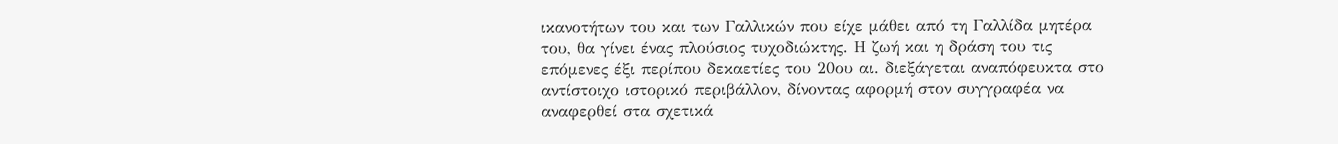ικανοτήτων του και των Γαλλικών που είχε μάθει από τη Γαλλίδα μητέρα του, θα γίνει ένας πλούσιος τυχοδιώκτης. Η ζωή και η δράση του τις επόμενες έξι περίπου δεκαετίες του 20ου αι. διεξάγεται αναπόφευκτα στο αντίστοιχο ιστορικό περιβάλλον, δίνοντας αφορμή στον συγγραφέα να αναφερθεί στα σχετικά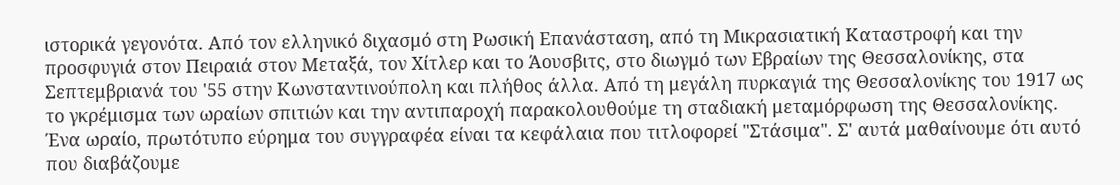ιστορικά γεγονότα. Από τον ελληνικό διχασμό στη Ρωσική Επανάσταση, από τη Μικρασιατική Καταστροφή και την προσφυγιά στον Πειραιά στον Μεταξά, τον Χίτλερ και το Άουσβιτς, στο διωγμό των Εβραίων της Θεσσαλονίκης, στα Σεπτεμβριανά του '55 στην Κωνσταντινούπολη και πλήθος άλλα. Από τη μεγάλη πυρκαγιά της Θεσσαλονίκης του 1917 ως το γκρέμισμα των ωραίων σπιτιών και την αντιπαροχή παρακολουθούμε τη σταδιακή μεταμόρφωση της Θεσσαλονίκης.
Ένα ωραίο, πρωτότυπο εύρημα του συγγραφέα είναι τα κεφάλαια που τιτλοφορεί "Στάσιμα". Σ' αυτά μαθαίνουμε ότι αυτό που διαβάζουμε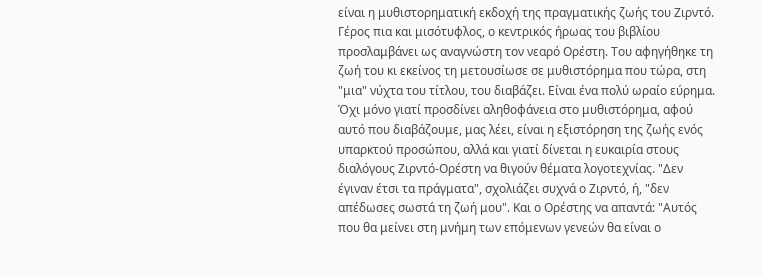είναι η μυθιστορηματική εκδοχή της πραγματικής ζωής του Ζιρντό. Γέρος πια και μισότυφλος, ο κεντρικός ήρωας του βιβλίου προσλαμβάνει ως αναγνώστη τον νεαρό Ορέστη. Του αφηγήθηκε τη ζωή του κι εκείνος τη μετουσίωσε σε μυθιστόρημα που τώρα, στη "μια" νύχτα του τίτλου, του διαβάζει. Είναι ένα πολύ ωραίο εύρημα. Όχι μόνο γιατί προσδίνει αληθοφάνεια στο μυθιστόρημα, αφού αυτό που διαβάζουμε, μας λέει, είναι η εξιστόρηση της ζωής ενός υπαρκτού προσώπου, αλλά και γιατί δίνεται η ευκαιρία στους διαλόγους Ζιρντό-Ορέστη να θιγούν θέματα λογοτεχνίας. "Δεν έγιναν έτσι τα πράγματα", σχολιάζει συχνά ο Ζιρντό, ή, "δεν απέδωσες σωστά τη ζωή μου". Και ο Ορέστης να απαντά: "Αυτός που θα μείνει στη μνήμη των επόμενων γενεών θα είναι ο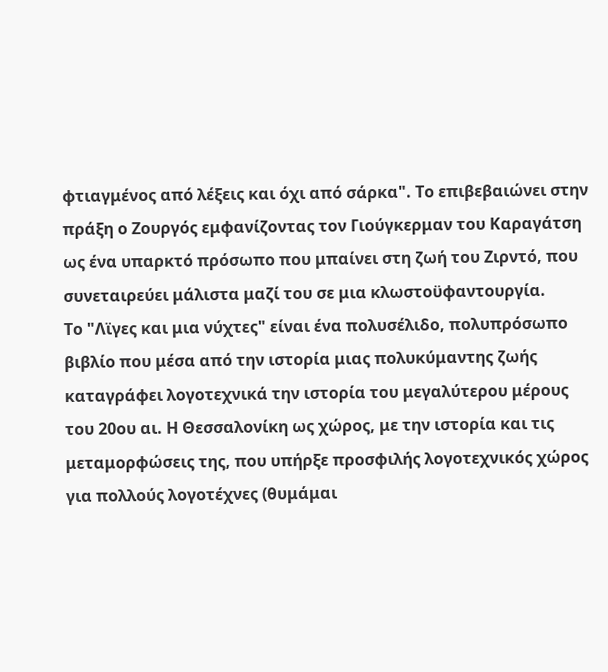φτιαγμένος από λέξεις και όχι από σάρκα". Το επιβεβαιώνει στην πράξη ο Ζουργός εμφανίζοντας τον Γιούγκερμαν του Καραγάτση ως ένα υπαρκτό πρόσωπο που μπαίνει στη ζωή του Ζιρντό, που συνεταιρεύει μάλιστα μαζί του σε μια κλωστοϋφαντουργία.
Το "Λϊγες και μια νύχτες" είναι ένα πολυσέλιδο, πολυπρόσωπο βιβλίο που μέσα από την ιστορία μιας πολυκύμαντης ζωής καταγράφει λογοτεχνικά την ιστορία του μεγαλύτερου μέρους του 20ου αι. Η Θεσσαλονίκη ως χώρος, με την ιστορία και τις μεταμορφώσεις της, που υπήρξε προσφιλής λογοτεχνικός χώρος για πολλούς λογοτέχνες (θυμάμαι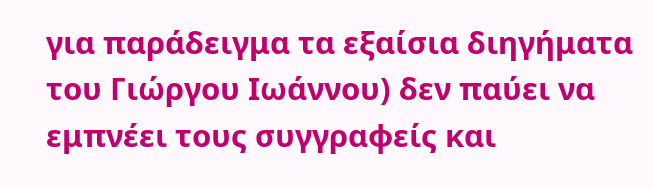για παράδειγμα τα εξαίσια διηγήματα του Γιώργου Ιωάννου) δεν παύει να εμπνέει τους συγγραφείς και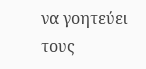να γοητεύει τους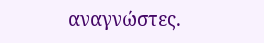αναγνώστες.